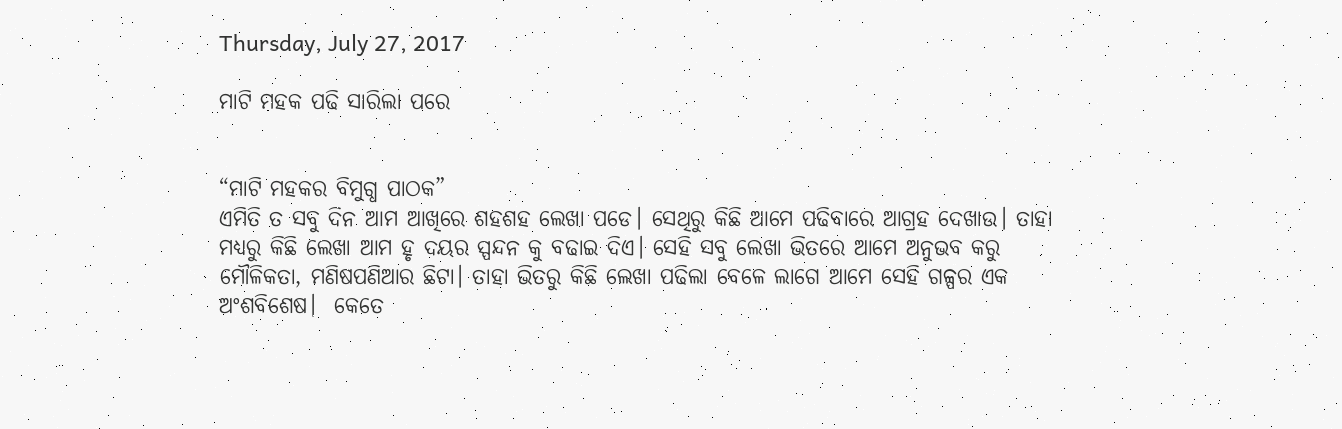Thursday, July 27, 2017

ମାଟି ମହକ ପଢି ସାରିଲା ପରେ


“ମାଟି ମହକର ବିମୁଗ୍ଧ ପାଠକ”
ଏମିତି ତ ସବୁ ଦିନ ଆମ ଆଖିରେ ଶହଶହ ଲେଖା ପଡେ। ସେଥିରୁ କିଛି ଆମେ ପଢିବାରେ ଆଗ୍ରହ ଦେଖାଉ। ତାହା ମଧ୍ଯରୁ କିଛି ଲେଖା ଆମ ହୃ ଦୟର ସ୍ପନ୍ଦନ କୁ ବଢାଇ ଦିଏ। ସେହି ସବୁ ଲେଖା ଭିତରେ ଆମେ ଅନୁଭବ କରୁ ମୌଳିକତା, ମଣିଷପଣିଆର ଛିଟା। ତାହା ଭିତରୁ କିଛି ଲେଖା ପଢିଲା ବେଳେ ଲାଗେ ଆମେ ସେହି ଗଳ୍ପର ଏକ ଅଂଶବିଶେଷ।  କେତେ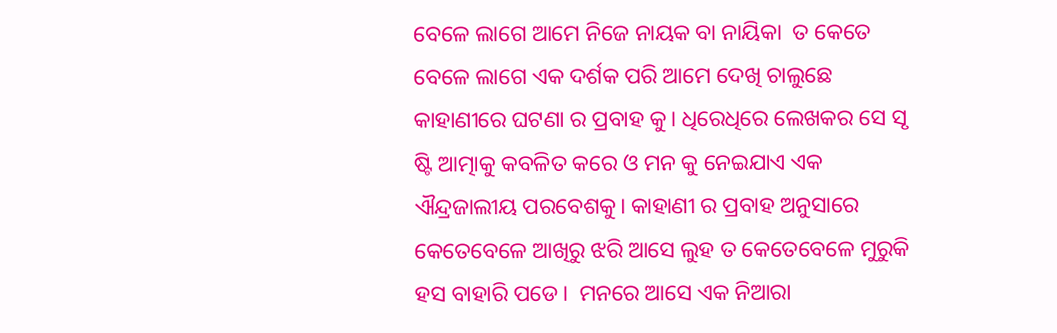ବେଳେ ଲାଗେ ଆମେ ନିଜେ ନାୟକ ବା ନାୟିକା  ତ କେତେ ବେଳେ ଲାଗେ ଏକ ଦର୍ଶକ ପରି ଆମେ ଦେଖି ଚାଲୁଛେ କାହାଣୀରେ ଘଟଣା ର ପ୍ରବାହ କୁ। ଧିରେଧିରେ ଲେଖକର ସେ ସୃ ଷ୍ଟି ଆତ୍ମାକୁ କବଳିତ କରେ ଓ ମନ କୁ ନେଇଯାଏ ଏକ ଐନ୍ଦ୍ରଜାଲୀୟ ପରବେଶକୁ। କାହାଣୀ ର ପ୍ରବାହ ଅନୁସାରେ କେତେବେଳେ ଆଖିରୁ ଝରି ଆସେ ଲୁହ ତ କେତେବେଳେ ମୁରୁକି ହସ ବାହାରି ପଡେ।  ମନରେ ଆସେ ଏକ ନିଆରା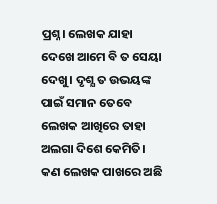ପ୍ରଶ୍ନ। ଲେଖକ ଯାହା ଦେଖେ ଆମେ ବି ତ ସେୟା ଦେଖୁ। ଦୃଶ୍ଯ ତ ଉଭୟଙ୍କ ପାଇଁ ସମାନ ତେବେ ଲେଖକ ଆଖିରେ ତାହା ଅଲଗା ଦିଶେ କେମିତି। କଣ ଲେଖକ ପାଖରେ ଅଛି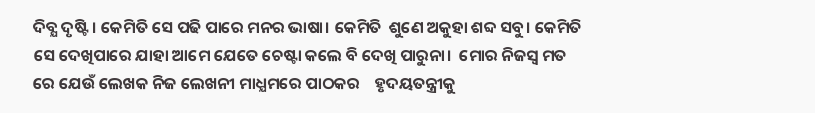ଦିବ୍ଯ ଦୃଷ୍ଟି। କେମିତି ସେ ପଢି ପାରେ ମନର ଭାଷା। କେମିତି  ଶୁଣେ ଅକୁହା ଶବ୍ଦ ସବୁ। କେମିତି ସେ ଦେଖିପାରେ ଯାହା ଆମେ ଯେତେ ଚେଷ୍ଟା କଲେ ବି ଦେଖି ପାରୁନା।  ମୋର ନିଜସ୍ବ ମତ ରେ ଯେଉଁ ଲେଖକ ନିଜ ଲେଖନୀ ମାଧ୍ଯମରେ ପାଠକର    ହୃଦୟତନ୍ତ୍ରୀକୁ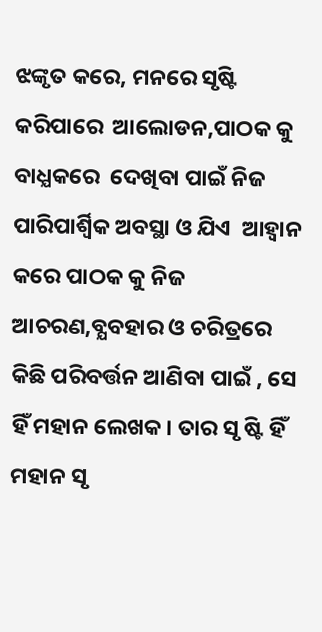ଝଙ୍କୃତ କରେ, ମନରେ ସୃଷ୍ଟି କରିପାରେ  ଆଲୋଡନ,ପାଠକ କୁ ବାଧ୍ଯକରେ  ଦେଖିବା ପାଇଁ ନିଜ ପାରିପାର୍ଶ୍ବିକ ଅବସ୍ଥା ଓ ଯିଏ  ଆହ୍ବାନ କରେ ପାଠକ କୁ ନିଜ ଆଚରଣ,ବ୍ଯବହାର ଓ ଚରିତ୍ରରେ କିଛି ପରିବର୍ତ୍ତନ ଆଣିବା ପାଇଁ , ସେ ହିଁ ମହାନ ଲେଖକ। ତାର ସୃ ଷ୍ଟି ହିଁ ମହାନ ସୃ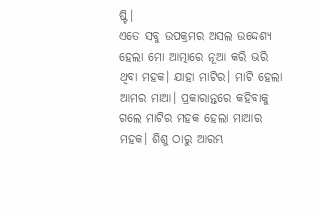ଷ୍ଟି।
ଏତେ ସବୁ ଉପକ୍ରମର ଅସଲ ଉଦ୍ଦେଶ୍ଯ ହେଲା ମୋ ଆତ୍ମାରେ ନୂଆ କରି ଭରି ଥିବା ମହକ। ଯାହା ମାଟିର। ମାଟି ହେଲା ଆମର ମାଆ। ପ୍ରକାରାନ୍ତରେ କହିବାକୁ ଗଲେ ମାଟିର ମହକ ହେଲା ମାଆର ମହକ। ଶିଶୁ ଠାରୁ ଆରମ୍ଭ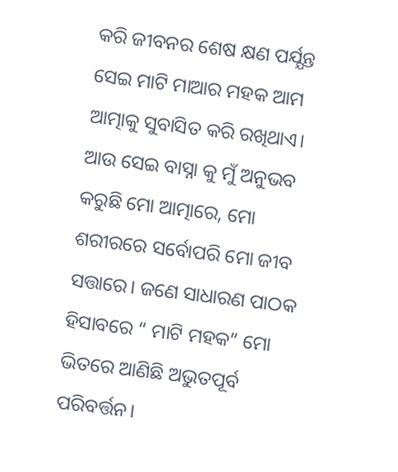କରି ଜୀବନର ଶେଷ କ୍ଷଣ ପର୍ଯ୍ଯନ୍ତ ସେଇ ମାଟି ମାଆର ମହକ ଆମ ଆତ୍ମାକୁ ସୁବାସିତ କରି ରଖିଥାଏ। ଆଉ ସେଇ ବାସ୍ନା କୁ ମୁଁ ଅନୁଭବ କରୁଛି ମୋ ଆତ୍ମାରେ, ମୋ ଶରୀରରେ ସର୍ବୋପରି ମୋ ଜୀବ ସତ୍ତାରେ। ଜଣେ ସାଧାରଣ ପାଠକ ହିସାବରେ “ ମାଟି ମହକ” ମୋ ଭିତରେ ଆଣିଛି ଅଭୁତପୂର୍ବ ପରିବର୍ତ୍ତନ।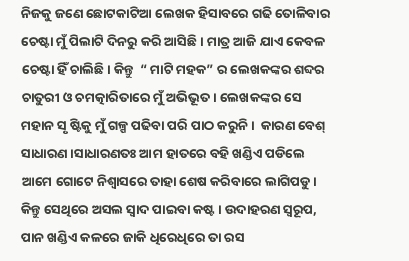ନିଜକୁ ଜଣେ ଛୋଟକାଟିଆ ଲେଖକ ହିସାବରେ ଗଢି ତୋଳିବାର ଚେଷ୍ଟା ମୁଁ ପିଲାଟି ଦିନରୁ କରି ଆସିଛି। ମାତ୍ର ଆଜି ଯାଏ କେବଳ ଚେଷ୍ଟା ହିଁ ଚାଲିଛି। କିନ୍ତୁ  “ ମାଟି ମହକ” ର ଲେଖକଙ୍କର ଶବ୍ଦର ଚାତୁରୀ ଓ ଚମତ୍କାରିତାରେ ମୁଁ ଅଭିଭୂତ। ଲେଖକଙ୍କର ସେ ମହାନ ସୃ ଷ୍ଟିକୁ ମୁଁ ଗଳ୍ପ ପଢିବା ପରି ପାଠ କରୁନି।  କାରଣ ବେଶ୍ ସାଧାରଣ।ସାଧାରଣତଃ ଆମ ହାତରେ ବହି ଖଣ୍ଡିଏ ପଡିଲେ ଆମେ ଗୋଟେ ନିଶ୍ବାସରେ ତାହା ଶେଷ କରିବାରେ ଲାଗିପଡୁ। କିନ୍ତୁ ସେଥିରେ ଅସଲ ସ୍ବାଦ ପାଇବା କଷ୍ଟ। ଉଦାହରଣ ସ୍ବରୂପ, ପାନ ଖଣ୍ଡିଏ କଳରେ ଜାକି ଧିରେଧିରେ ତା ରସ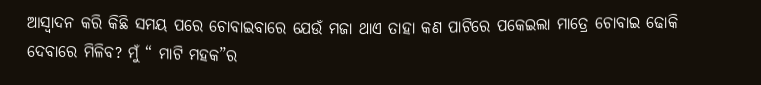ଆସ୍ବାଦନ କରି କିଛି ସମୟ ପରେ ଚୋବାଇବାରେ ଯେଉଁ ମଜା ଥାଏ ତାହା କଣ ପାଟିରେ ପକେଇଲା ମାତ୍ରେ ଚୋବାଇ ଢୋକି ଦେବାରେ ମିଳିବ? ମୁଁ “ ମାଟି ମହକ”ର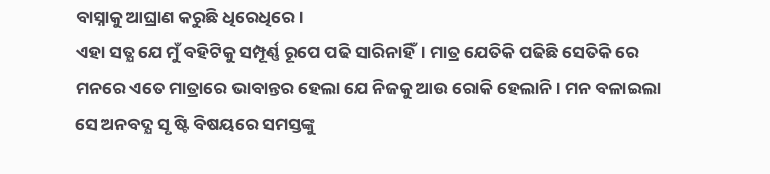ବାସ୍ନାକୁ ଆଘ୍ରାଣ କରୁଛି ଧିରେଧିରେ।
ଏହା ସତ୍ଯ ଯେ ମୁଁ ବହିଟିକୁ ସମ୍ପୂର୍ଣ୍ଣ ରୂପେ ପଢି ସାରିନାହିଁ। ମାତ୍ର ଯେତିକି ପଢିଛି ସେତିକି ରେ ମନରେ ଏତେ ମାତ୍ରାରେ ଭାବାନ୍ତର ହେଲା ଯେ ନିଜକୁ ଆଉ ରୋକି ହେଲାନି। ମନ ବଳାଇଲା ସେ ଅନବଦ୍ଯ ସୃ ଷ୍ଟି ବିଷୟରେ ସମସ୍ତଙ୍କୁ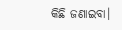କିଛି ଜଣାଇବା।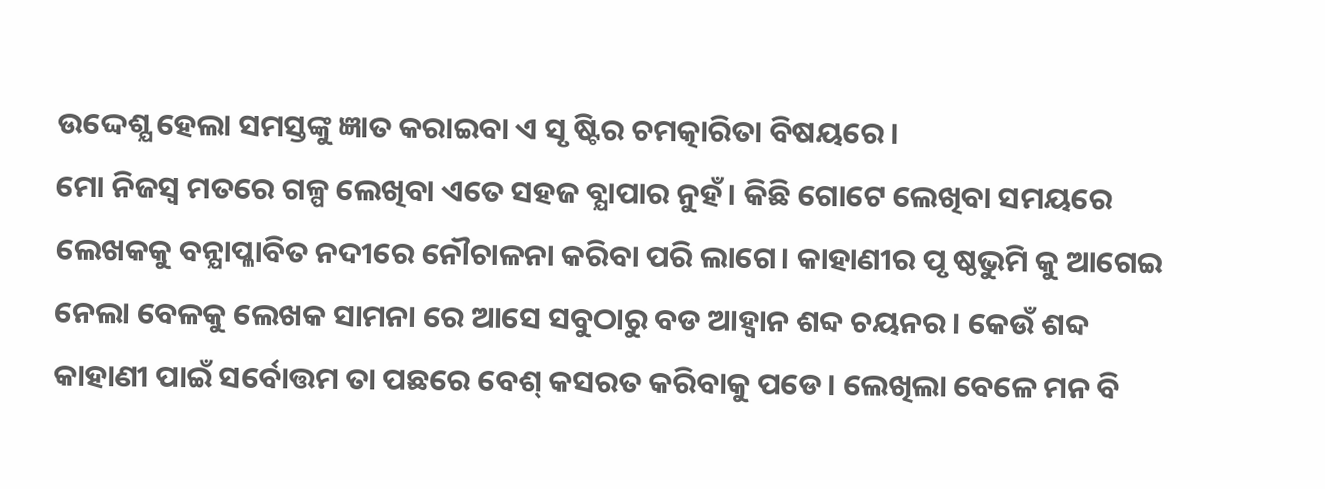ଉଦ୍ଦେଶ୍ଯ ହେଲା ସମସ୍ତଙ୍କୁ ଜ୍ଞାତ କରାଇବା ଏ ସୃ ଷ୍ଟିର ଚମତ୍କାରିତା ବିଷୟରେ।
ମୋ ନିଜସ୍ବ ମତରେ ଗଳ୍ପ ଲେଖିବା ଏତେ ସହଜ ବ୍ଯାପାର ନୁହଁ। କିଛି ଗୋଟେ ଲେଖିବା ସମୟରେ ଲେଖକକୁ ବନ୍ଯାପ୍ଳାବିତ ନଦୀରେ ନୌଚାଳନା କରିବା ପରି ଲାଗେ। କାହାଣୀର ପୃ ଷ୍ଠଭୁମି କୁ ଆଗେଇ ନେଲା ବେଳକୁ ଲେଖକ ସାମନା ରେ ଆସେ ସବୁଠାରୁ ବଡ ଆହ୍ବାନ ଶବ୍ଦ ଚୟନର। କେଉଁ ଶବ୍ଦ କାହାଣୀ ପାଇଁ ସର୍ବୋତ୍ତମ ତା ପଛରେ ବେଶ୍ କସରତ କରିବାକୁ ପଡେ। ଲେଖିଲା ବେଳେ ମନ ବି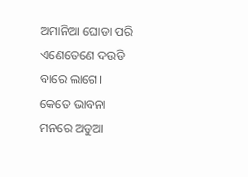ଅମାନିଆ ଘୋଡା ପରି ଏଣେତେଣେ ଦଉଡି ବାରେ ଲାଗେ।  କେତେ ଭାବନା ମନରେ ଅଡୁଆ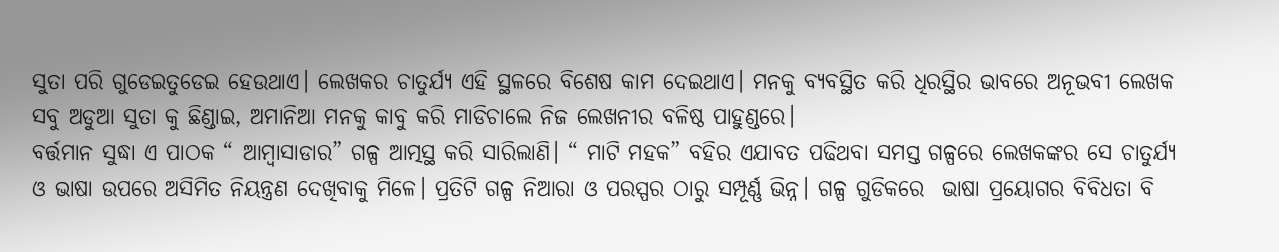ସୁତା ପରି ଗୁଡେଇତୁଡେଇ ହେଉଥାଏ। ଲେଖକର ଚାତୁର୍ଯ୍ଯ ଏହି ସ୍ଥଳରେ ବିଶେଷ କାମ ଦେଇଥାଏ। ମନକୁ ବ୍ଯବସ୍ଥିତ କରି ଧିରସ୍ଥିର ଭାବରେ ଅନୂଭବୀ ଲେଖକ ସବୁ ଅଡୁଆ ସୁତା କୁ ଛିଣ୍ଡାଇ, ଅମାନିଆ ମନକୁ କାବୁ କରି ମାଡିଚାଲେ ନିଜ ଲେଖନୀର ବଳିଷ୍ଠ ପାହୁଣ୍ଡରେ।
ବର୍ତ୍ତମାନ ସୁଦ୍ଧା ଏ ପାଠକ “ ଆମ୍ବାସାଡାର” ଗଳ୍ପ ଆତ୍ମସ୍ଥ କରି ସାରିଲାଣି। “ ମାଟି ମହକ” ବହିର ଏଯାବତ ପଢିଥବା ସମସ୍ତ ଗଳ୍ପରେ ଲେଖକଙ୍କର ସେ ଚାତୁର୍ଯ୍ଯ ଓ ଭାଷା ଉପରେ ଅସିମିତ ନିୟନ୍ତ୍ରଣ ଦେଖିବାକୁ ମିଳେ। ପ୍ରତିଟି ଗଳ୍ପ ନିଆରା ଓ ପରସ୍ପର ଠାରୁ ସମ୍ପୂର୍ଣ୍ଣ ଭିନ୍ନ। ଗଳ୍ପ ଗୁଡିକରେ  ଭାଷା ପ୍ରୟୋଗର ବିବିଧତା ବି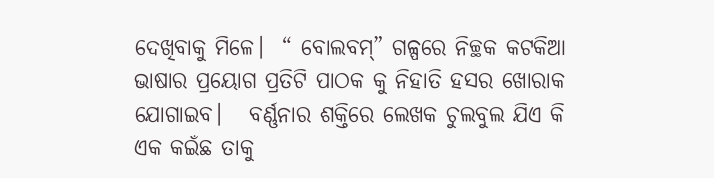ଦେଖିବାକୁ ମିଳେ।  “ ବୋଲବମ୍” ଗଳ୍ପରେ ନିଚ୍ଛକ କଟକିଆ  ଭାଷାର ପ୍ରୟୋଗ ପ୍ରତିଟି ପାଠକ କୁ ନିହାତି ହସର ଖୋରାକ ଯୋଗାଇବ।   ବର୍ଣ୍ଣନାର ଶକ୍ତିରେ ଲେଖକ ଚୁଲବୁଲ ଯିଏ କି ଏକ କଇଁଛ ତାକୁ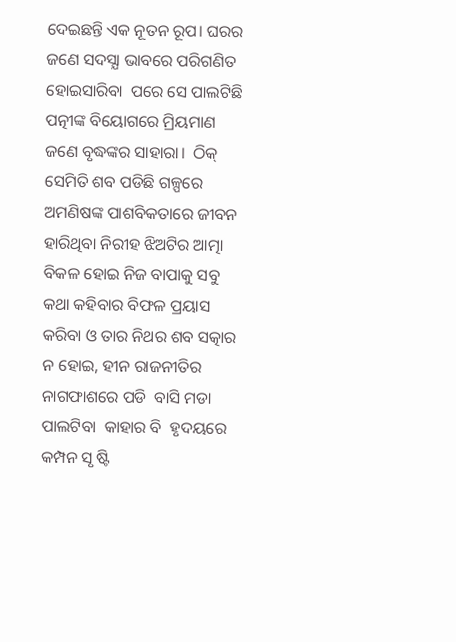ଦେଇଛନ୍ତି ଏକ ନୂତନ ରୂପ। ଘରର ଜଣେ ସଦସ୍ଯା ଭାବରେ ପରିଗଣିତ ହୋଇସାରିବା  ପରେ ସେ ପାଲଟିଛି  ପତ୍ନୀଙ୍କ ବିୟୋଗରେ ମ୍ରିୟମାଣ ଜଣେ ବୃଦ୍ଧଙ୍କର ସାହାରା।  ଠିକ୍ ସେମିତି ଶବ ପଡିଛି ଗଳ୍ପରେ ଅମଣିଷଙ୍କ ପାଶବିକତାରେ ଜୀବନ ହାରିଥିବା ନିରୀହ ଝିଅଟିର ଆତ୍ମା ବିକଳ ହୋଇ ନିଜ ବାପାକୁ ସବୁ କଥା କହିବାର ବିଫଳ ପ୍ରୟାସ କରିବା ଓ ତାର ନିଥର ଶବ ସତ୍କାର ନ ହୋଇ, ହୀନ ରାଜନୀତିର ନାଗଫାଶରେ ପଡି  ବାସି ମଡା ପାଲଟିବା  କାହାର ବି  ହୃଦୟରେ  କମ୍ପନ ସୃ ଷ୍ଟି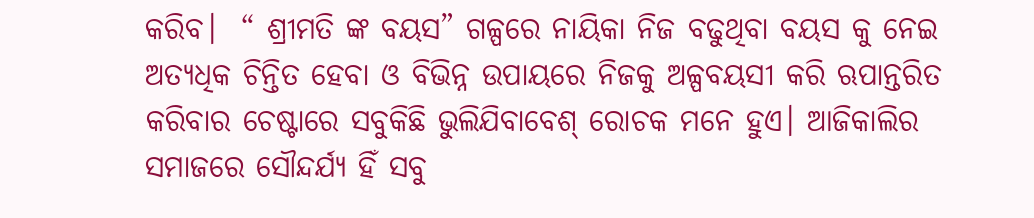କରିବ।  “ ଶ୍ରୀମତି ଙ୍କ ବୟସ” ଗଳ୍ପରେ ନାୟିକା ନିଜ ବଢୁଥିବା ବୟସ କୁ ନେଇ ଅତ୍ୟଧିକ ଚିନ୍ତିତ ହେବା ଓ ବିଭିନ୍ନ ଉପାୟରେ ନିଜକୁ ଅଳ୍ପବୟସୀ କରି ଋପାନ୍ତରିତ କରିବାର ଚେଷ୍ଟାରେ ସବୁକିଛି ଭୁଲିଯିବାବେଶ୍ ରୋଚକ ମନେ ହୁଏ। ଆଜିକାଲିର ସମାଜରେ ସୌନ୍ଦର୍ଯ୍ଯ ହିଁ ସବୁ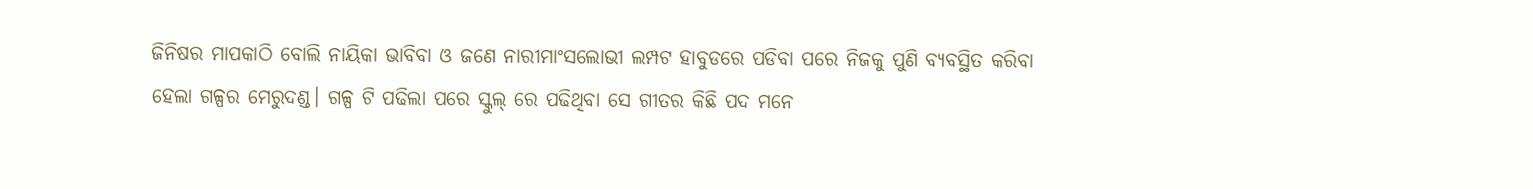ଜିନିଷର ମାପକାଠି ବୋଲି ନାୟିକା ଭାବିବା ଓ ଜଣେ ନାରୀମାଂସଲୋଭୀ ଲମ୍ପଟ ହାବୁଡରେ ପଡିବା ପରେ ନିଜକୁ ପୁଣି ବ୍ଯବସ୍ଥିତ କରିବା  ହେଲା ଗଳ୍ପର ମେରୁଦଣ୍ଡ। ଗଳ୍ପ ଟି ପଢିଲା ପରେ ସ୍କୁଲ୍ ରେ ପଢିଥିବା ସେ ଗୀତର କିଛି ପଦ ମନେ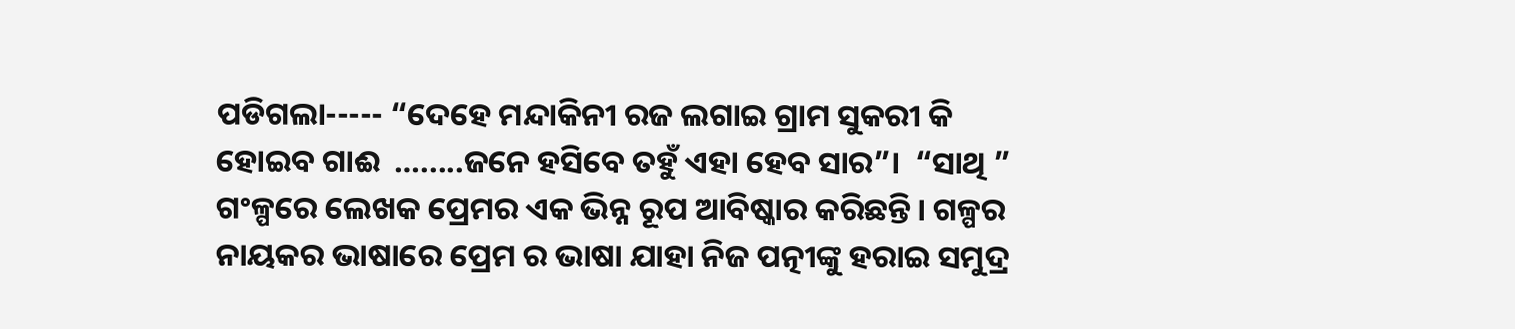ପଡିଗଲା----- “ଦେହେ ମନ୍ଦାକିନୀ ରଜ ଲଗାଇ ଗ୍ରାମ ସୁକରୀ କି ହୋଇବ ଗାଈ  ….....ଜନେ ହସିବେ ତହୁଁ ଏହା ହେବ ସାର”।  “ସାଥି ”
ଗଂଳ୍ପରେ ଲେଖକ ପ୍ରେମର ଏକ ଭିନ୍ନ ରୂପ ଆବିଷ୍କାର କରିଛନ୍ତି। ଗଳ୍ପର ନାୟକର ଭାଷାରେ ପ୍ରେମ ର ଭାଷା ଯାହା ନିଜ ପତ୍ନୀଙ୍କୁ ହରାଇ ସମୁଦ୍ର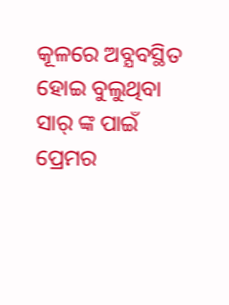କୂଳରେ ଅବ୍ଯବସ୍ଥିତ ହୋଇ ବୁଲୁଥିବା ସାର୍ ଙ୍କ ପାଇଁ ପ୍ରେମର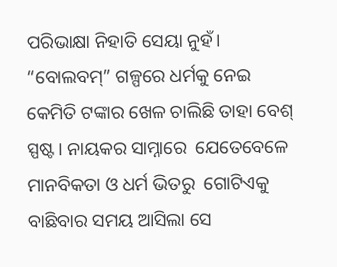ପରିଭାକ୍ଷା ନିହାତି ସେୟା ନୁହଁ। “ବୋଲବମ୍” ଗଳ୍ପରେ ଧର୍ମକୁ ନେଇ କେମିତି ଟଙ୍କାର ଖେଳ ଚାଲିଛି ତାହା ବେଶ୍ ସ୍ପଷ୍ଟ। ନାୟକର ସାମ୍ନାରେ  ଯେତେବେଳେ ମାନବିକତା ଓ ଧର୍ମ ଭିତରୁ  ଗୋଟିଏକୁ ବାଛିବାର ସମୟ ଆସିଲା ସେ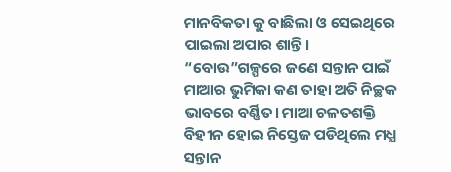ମାନବିକତା କୁ ବାଛିଲା ଓ ସେଇଥିରେ ପାଇଲା ଅପାର ଶାନ୍ତି। “ବୋଉ”ଗଳ୍ପରେ ଜଣେ ସନ୍ତାନ ପାଇଁ ମାଆର ଭୁମିକା କଣ ତାହା ଅତି ନିଚ୍ଛକ ଭାବରେ ବର୍ଣ୍ଣିତ। ମାଆ ଚଳତଶକ୍ତି ବିହୀନ ହୋଇ ନିସ୍ତେଜ ପଡିଥିଲେ ମଧ୍ଯ ସନ୍ତାନ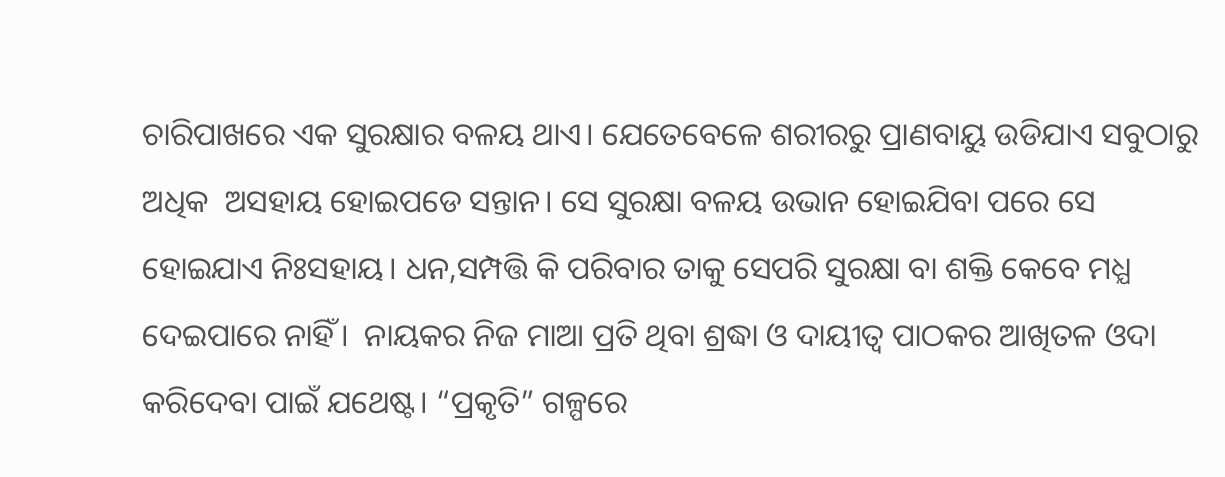ଚାରିପାଖରେ ଏକ ସୁରକ୍ଷାର ବଳୟ ଥାଏ। ଯେତେବେଳେ ଶରୀରରୁ ପ୍ରାଣବାୟୁ ଉଡିଯାଏ ସବୁଠାରୁ ଅଧିକ  ଅସହାୟ ହୋଇପଡେ ସନ୍ତାନ। ସେ ସୁରକ୍ଷା ବଳୟ ଉଭାନ ହୋଇଯିବା ପରେ ସେ ହୋଇଯାଏ ନିଃସହାୟ। ଧନ,ସମ୍ପତ୍ତି କି ପରିବାର ତାକୁ ସେପରି ସୁରକ୍ଷା ବା ଶକ୍ତି କେବେ ମଧ୍ଯ ଦେଇପାରେ ନାହିଁ।  ନାୟକର ନିଜ ମାଆ ପ୍ରତି ଥିବା ଶ୍ରଦ୍ଧା ଓ ଦାୟୀତ୍ବ ପାଠକର ଆଖିତଳ ଓଦା କରିଦେବା ପାଇଁ ଯଥେଷ୍ଟ। “ପ୍ରକୃତି” ଗଳ୍ପରେ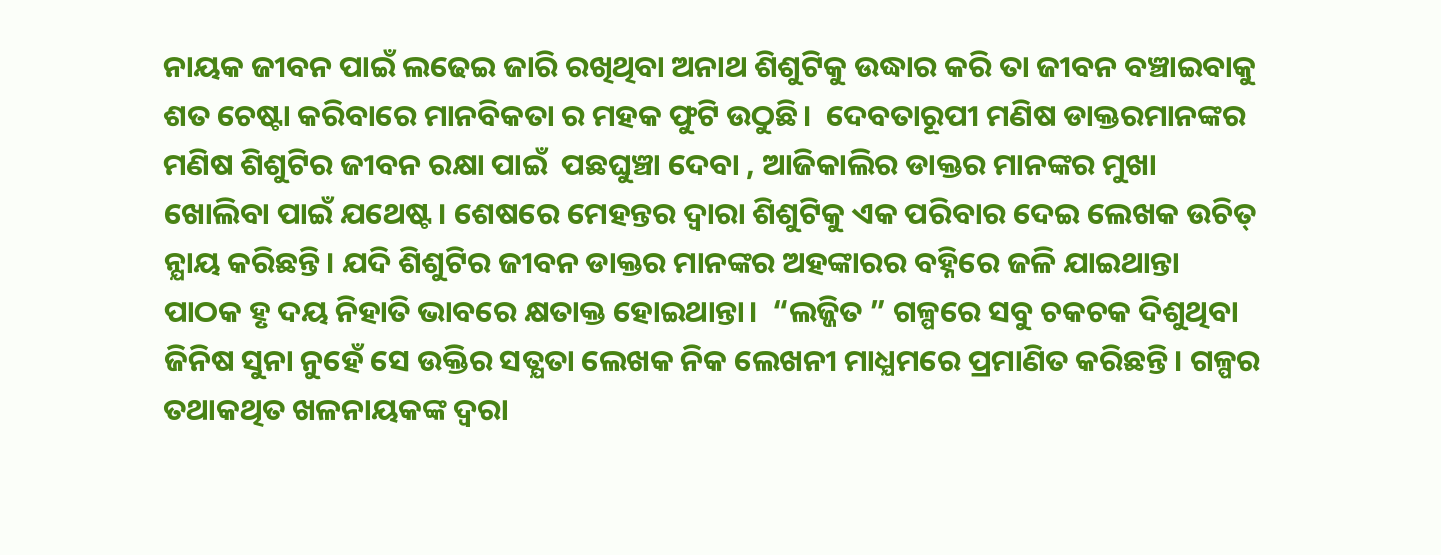ନାୟକ ଜୀବନ ପାଇଁ ଲଢେଇ ଜାରି ରଖିଥିବା ଅନାଥ ଶିଶୁଟିକୁ ଉଦ୍ଧାର କରି ତା ଜୀବନ ବଞ୍ଚାଇବାକୁ ଶତ ଚେଷ୍ଟା କରିବାରେ ମାନବିକତା ର ମହକ ଫୁଟି ଉଠୁଛି।  ଦେବତାରୂପୀ ମଣିଷ ଡାକ୍ତରମାନଙ୍କର ମଣିଷ ଶିଶୁଟିର ଜୀବନ ରକ୍ଷା ପାଇଁ  ପଛଘୁଞ୍ଚା ଦେବା , ଆଜିକାଲିର ଡାକ୍ତର ମାନଙ୍କର ମୁଖା ଖୋଲିବା ପାଇଁ ଯଥେଷ୍ଟ। ଶେଷରେ ମେହନ୍ତର ଦ୍ବାରା ଶିଶୁଟିକୁ ଏକ ପରିବାର ଦେଇ ଲେଖକ ଉଚିତ୍ ନ୍ଯାୟ କରିଛନ୍ତି। ଯଦି ଶିଶୁଟିର ଜୀବନ ଡାକ୍ତର ମାନଙ୍କର ଅହଙ୍କାରର ବହ୍ନିରେ ଜଳି ଯାଇଥାନ୍ତା ପାଠକ ହୃ ଦୟ ନିହାତି ଭାବରେ କ୍ଷତାକ୍ତ ହୋଇଥାନ୍ତା।  “ଲଜ୍ଜିତ ” ଗଳ୍ପରେ ସବୁ ଚକଚକ ଦିଶୁଥିବା ଜିନିଷ ସୁନା ନୁହେଁ ସେ ଉକ୍ତିର ସତ୍ଯତା ଲେଖକ ନିକ ଲେଖନୀ ମାଧ୍ଯମରେ ପ୍ରମାଣିତ କରିଛନ୍ତି। ଗଳ୍ପର ତଥାକଥିତ ଖଳନାୟକଙ୍କ ଦ୍ବରା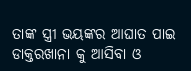ତାଙ୍କ ସ୍ତ୍ରୀ ଭୟଙ୍କର ଆଘାତ ପାଇ ଡାକ୍ତରଖାନା କୁ ଆସିବା ଓ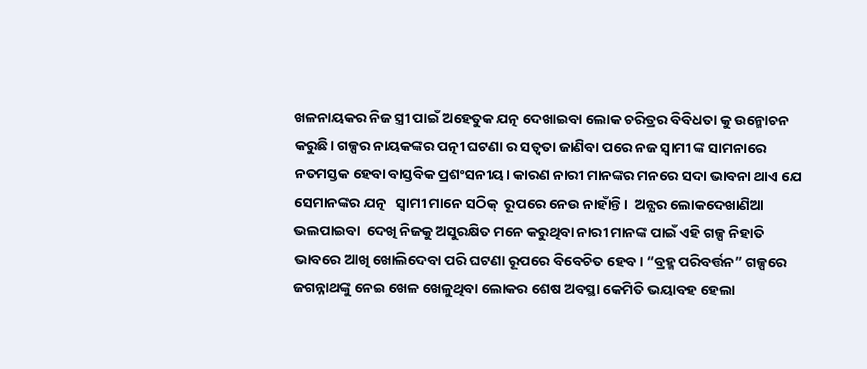ଖଳନାୟକର ନିଜ ସ୍ତ୍ରୀ ପାଇଁ ଅହେତୁକ ଯତ୍ନ ଦେଖାଇବା ଲୋକ ଚରିତ୍ରର ବିବିଧତା କୁ ଉନ୍ମୋଚନ କରୁଛି। ଗଳ୍ପର ନାୟକଙ୍କର ପତ୍ନୀ ଘଟଣା ର ସତ୍ବତା ଜାଣିବା ପରେ ନଜ ସ୍ବାମୀ ଙ୍କ ସାମନାରେ ନତମସ୍ତକ ହେବା ବାସ୍ତବିକ ପ୍ରଶଂସନୀୟ। କାରଣ ନାରୀ ମାନଙ୍କର ମନରେ ସଦା ଭାବନା ଥାଏ ଯେ ସେମାନଙ୍କର ଯତ୍ନ   ସ୍ବାମୀ ମାନେ ସଠିକ୍  ରୂପରେ ନେଉ ନାହାଁନ୍ତି।  ଅନ୍ଯର ଲୋକଦେଖାଣିଆ ଭଲପାଇବା  ଦେଖି ନିଜକୁ ଅସୁରକ୍ଷିତ ମନେ କରୁଥିବା ନାରୀ ମାନଙ୍କ ପାଇଁ ଏହି ଗଳ୍ପ ନିହାତି ଭାବରେ ଆଖି ଖୋଲିଦେବା ପରି ଘଟଣା ରୂପରେ ବିବେଚିତ ହେବ। “ବ୍ରହ୍ମ ପରିବର୍ତ୍ତନ” ଗଳ୍ପରେ  ଜଗନ୍ନାଥଙ୍କୁ ନେଇ ଖେଳ ଖେଳୁଥିବା ଲୋକର ଶେଷ ଅବସ୍ଥା କେମିତି ଭୟାବହ ହେଲା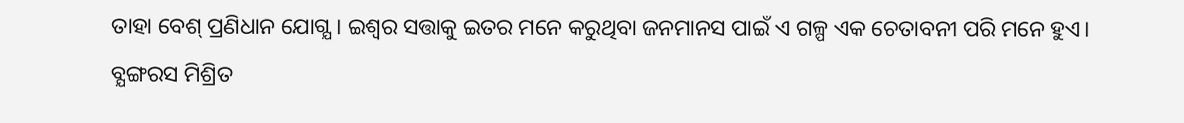ତାହା ବେଶ୍ ପ୍ରଣିଧାନ ଯୋଗ୍ଯ। ଇଶ୍ବର ସତ୍ତାକୁ ଇତର ମନେ କରୁଥିବା ଜନମାନସ ପାଇଁ ଏ ଗଳ୍ପ ଏକ ଚେତାବନୀ ପରି ମନେ ହୁଏ। ବ୍ଯଙ୍ଗରସ ମିଶ୍ରିତ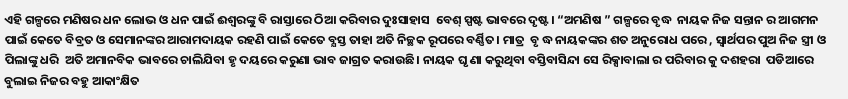ଏହି ଗଳ୍ପରେ ମଣିଷର ଧନ ଲୋଭ ଓ ଧନ ପାଇଁ ଈଶ୍ବରଙ୍କୁ ବି ରାସ୍ତାରେ ଠିଆ କରିବାର ଦୁଃସାହାସ  ବେଶ୍ ସ୍ପଷ୍ଟ ଭାବରେ ଦୃଷ୍ଟ। “ଅମଣିଷ ” ଗଳ୍ପରେ ବୃଦ୍ଧ  ନାୟକ ନିଜ ସନ୍ତାନ ର ଆଗମନ ପାଇଁ କେତେ ବିବ୍ରତ ଓ ସେମାନଙ୍କର ଆରାମଦାୟକ ରହଣି ପାଇଁ କେତେ ବ୍ଯସ୍ତ ତାହା ଅତି ନିଚ୍ଛକ ରୂପରେ ବର୍ଣ୍ଣିତ। ମାତ୍ର  ବୃ ଦ୍ଧ ନାୟକଙ୍କର ଶତ ଅନୁରୋଧ ପରେ , ସ୍ବାର୍ଥପର ପୁଅ ନିଜ ସ୍ତ୍ରୀ ଓ ପିଲାଙ୍କୁ ଧରି  ଅତି ଅମାନବିକ ଭାବରେ ଚାଲିଯିବା ହୃ ଦୟରେ କରୁଣା ଭାବ ଜାଗ୍ରତ କରାଉଛି। ନାୟକ ଘୃ ଣା କରୁଥିବା ବସ୍ତିବାସିନ୍ଦା ସେ ରିକ୍ସାବାଲା ର ପରିବାର କୁ ଦଶହରା  ପଡିଆରେ ବୁଲାଇ ନିଜର ବହୁ ଆକାଂକ୍ଷିତ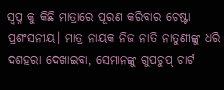ସ୍ବପ୍ନ କୁ କିଛି ମାତ୍ରାରେ ପୂରଣ କରିବାର ଚେଷ୍ଟା ପ୍ରଶଂସନୀୟ। ମାତ୍ର ନାୟକ ନିଜ ନାତି ନାତୁଣୀଙ୍କୁ ଧରି ଦଶହରା ଦେଖାଇବା, ସେମାନଙ୍କୁ ଗୁପଚୁପ୍ ଚାର୍ଟ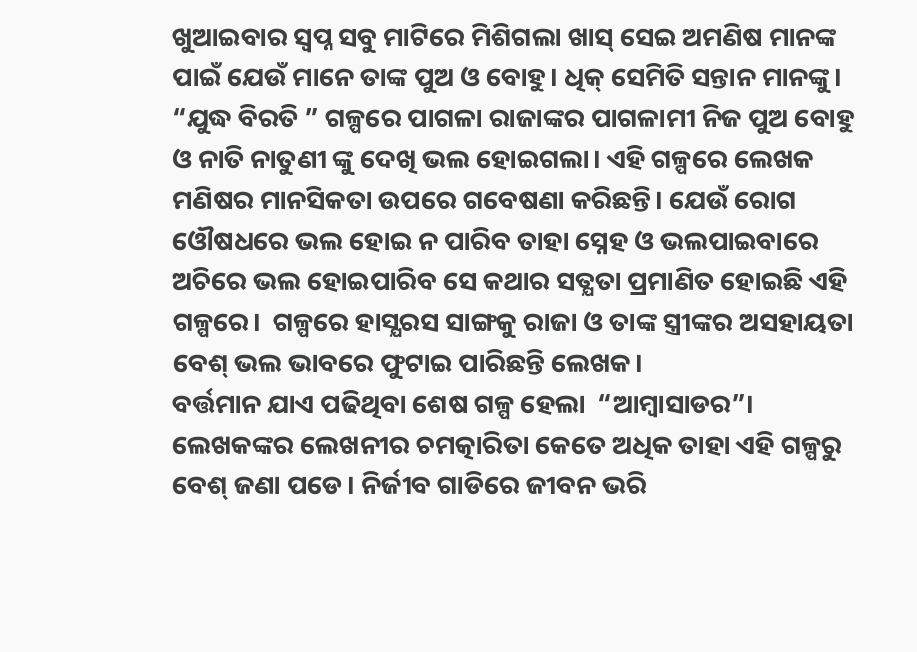ଖୁଆଇବାର ସ୍ବପ୍ନ ସବୁ ମାଟିରେ ମିଶିଗଲା ଖାସ୍ ସେଇ ଅମଣିଷ ମାନଙ୍କ ପାଇଁ ଯେଉଁ ମାନେ ତାଙ୍କ ପୁଅ ଓ ବୋହୁ। ଧିକ୍ ସେମିତି ସନ୍ତାନ ମାନଙ୍କୁ। “ଯୁଦ୍ଧ ବିରତି ” ଗଳ୍ପରେ ପାଗଳା ରାଜାଙ୍କର ପାଗଳାମୀ ନିଜ ପୁଅ ବୋହୁ ଓ ନାତି ନାତୁଣୀ ଙ୍କୁ ଦେଖି ଭଲ ହୋଇଗଲା। ଏହି ଗଳ୍ପରେ ଲେଖକ ମଣିଷର ମାନସିକତା ଉପରେ ଗବେଷଣା କରିଛନ୍ତି। ଯେଉଁ ରୋଗ ଓୌଷଧରେ ଭଲ ହୋଇ ନ ପାରିବ ତାହା ସ୍ନେହ ଓ ଭଲପାଇବାରେ ଅଚିରେ ଭଲ ହୋଇପାରିବ ସେ କଥାର ସତ୍ଯତା ପ୍ରମାଣିତ ହୋଇଛି ଏହି ଗଳ୍ପରେ।  ଗଳ୍ପରେ ହାସ୍ଯରସ ସାଙ୍ଗକୁ ରାଜା ଓ ତାଙ୍କ ସ୍ତ୍ରୀଙ୍କର ଅସହାୟତା ବେଶ୍ ଭଲ ଭାବରେ ଫୁଟାଇ ପାରିଛନ୍ତି ଲେଖକ।
ବର୍ତ୍ତମାନ ଯାଏ ପଢିଥିବା ଶେଷ ଗଳ୍ପ ହେଲା  “ଆମ୍ବାସାଡର”। ଲେଖକଙ୍କର ଲେଖନୀର ଚମତ୍କାରିତା କେତେ ଅଧିକ ତାହା ଏହି ଗଳ୍ପରୁ ବେଶ୍ ଜଣା ପଡେ। ନିର୍ଜୀବ ଗାଡିରେ ଜୀବନ ଭରି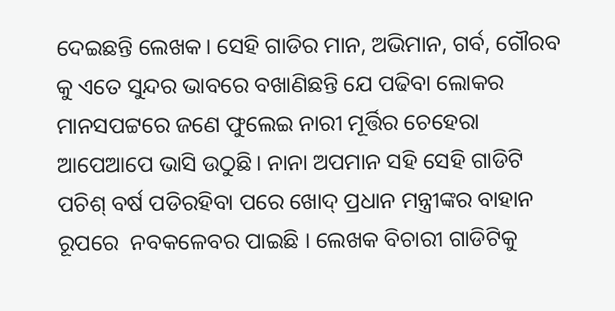ଦେଇଛନ୍ତି ଲେଖକ। ସେହି ଗାଡିର ମାନ, ଅଭିମାନ, ଗର୍ବ, ଗୌରବ କୁ ଏତେ ସୁନ୍ଦର ଭାବରେ ବଖାଣିଛନ୍ତି ଯେ ପଢିବା ଲୋକର ମାନସପଟ୍ଟରେ ଜଣେ ଫୁଲେଇ ନାରୀ ମୂର୍ତ୍ତିର ଚେହେରା ଆପେଆପେ ଭାସି ଉଠୁଛି। ନାନା ଅପମାନ ସହି ସେହି ଗାଡିଟି ପଚିଶ୍ ବର୍ଷ ପଡିରହିବା ପରେ ଖୋଦ୍ ପ୍ରଧାନ ମନ୍ତ୍ରୀଙ୍କର ବାହାନ ରୂପରେ  ନବକଳେବର ପାଇଛି । ଲେଖକ ବିଚାରୀ ଗାଡିଟିକୁ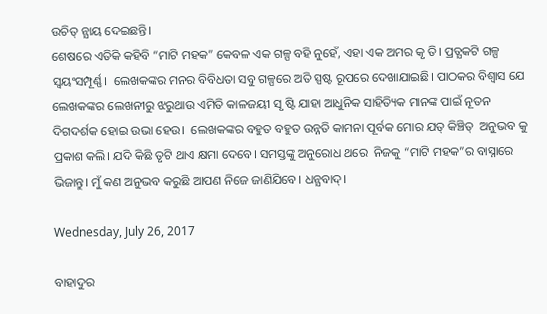ଉଚିତ୍ ନ୍ଯାୟ ଦେଇଛନ୍ତି।
ଶେଷରେ ଏତିକି କହିବି “ମାଟି ମହକ” କେବଳ ଏକ ଗଳ୍ପ ବହି ନୁହେଁ, ଏହା ଏକ ଅମର କୃ ତି। ପ୍ରତ୍ଯକଟି ଗଳ୍ପ ସ୍ବୟଂସମ୍ପୂର୍ଣ୍ଣ।  ଲେଖକଙ୍କର ମନର ବିବିଧତା ସବୁ ଗଳ୍ପରେ ଅତି ସ୍ପଷ୍ଟ ରୂପରେ ଦେଖାଯାଇଛି। ପାଠକର ବିଶ୍ବାସ ଯେ ଲେଖକଙ୍କର ଲେଖନୀରୁ ଝରୁଥାଉ ଏମିତି କାଳଜୟୀ ସୃ ଷ୍ଟି ଯାହା ଆଧୁନିକ ସାହିତ୍ୟିକ ମାନଙ୍କ ପାଇଁ ନୂତନ ଦିଗଦର୍ଶକ ହୋଇ ଉଭା ହେଉ।  ଲେଖକଙ୍କର ବହୁତ ବହୁତ ଉନ୍ନତି କାମନା ପୂର୍ବକ ମୋର ଯତ୍ କିଞ୍ଚିତ୍  ଅନୁଭବ କୁ ପ୍ରକାଶ କଲି। ଯଦି କିଛି ତୃଟି ଥାଏ କ୍ଷମା ଦେବେ। ସମସ୍ତଙ୍କୁ ଅନୁରୋଧ ଥରେ  ନିଜକୁ “ମାଟି ମହକ”ର ବାସ୍ନାରେ ଭିଜାନ୍ତୁ। ମୁଁ କଣ ଅନୁଭବ କରୁଛି ଆପଣ ନିଜେ ଜାଣିଯିବେ। ଧନ୍ଯବାଦ୍।

Wednesday, July 26, 2017

ବାହାଦୁର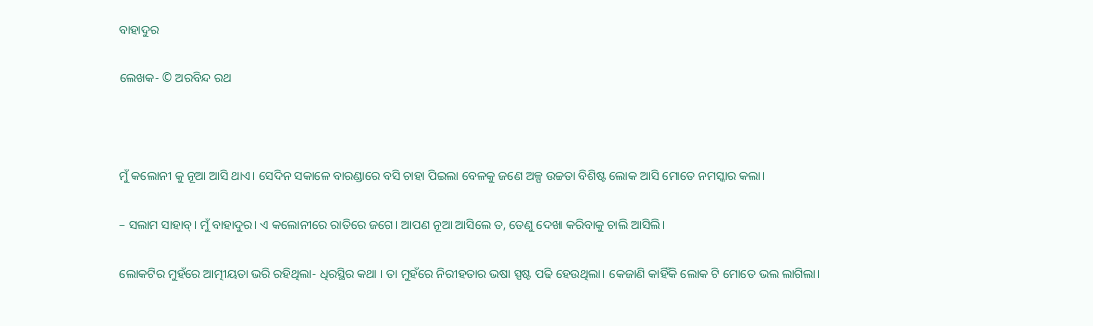ବାହାଦୁର

ଲେଖକ- © ଅରବିନ୍ଦ ରଥ



ମୁଁ କଲୋନୀ କୁ ନୂଆ ଆସି ଥାଏ। ସେଦିନ ସକାଳେ ବାରଣ୍ଡାରେ ବସି ଚାହା ପିଇଲା ବେଳକୁ ଜଣେ ଅଳ୍ପ ଉଚ୍ଚତା ବିଶିଷ୍ଟ ଲୋକ ଆସି ମୋତେ ନମସ୍କାର କଲା।

– ସଲାମ ସାହାବ୍। ମୁଁ ବାହାଦୁର। ଏ କଲୋନୀରେ ରାତିରେ ଜଗେ। ଆପଣ ନୂଆ ଆସିଲେ ତ, ତେଣୁ ଦେଖା କରିବାକୁ ଚାଲି ଆସିଲି।

ଲୋକଟିର ମୁହଁରେ ଆତ୍ମୀୟତା ଭରି ରହିଥିଲା- ଧିରସ୍ଥିର କଥା । ତା ମୁହଁରେ ନିରୀହତାର ଭଷା ସ୍ପଷ୍ଟ ପଢି ହେଉଥିଲା। କେଜାଣି କାହିଁକି ଲୋକ ଟି ମୋତେ ଭଲ ଲାଗିଲା।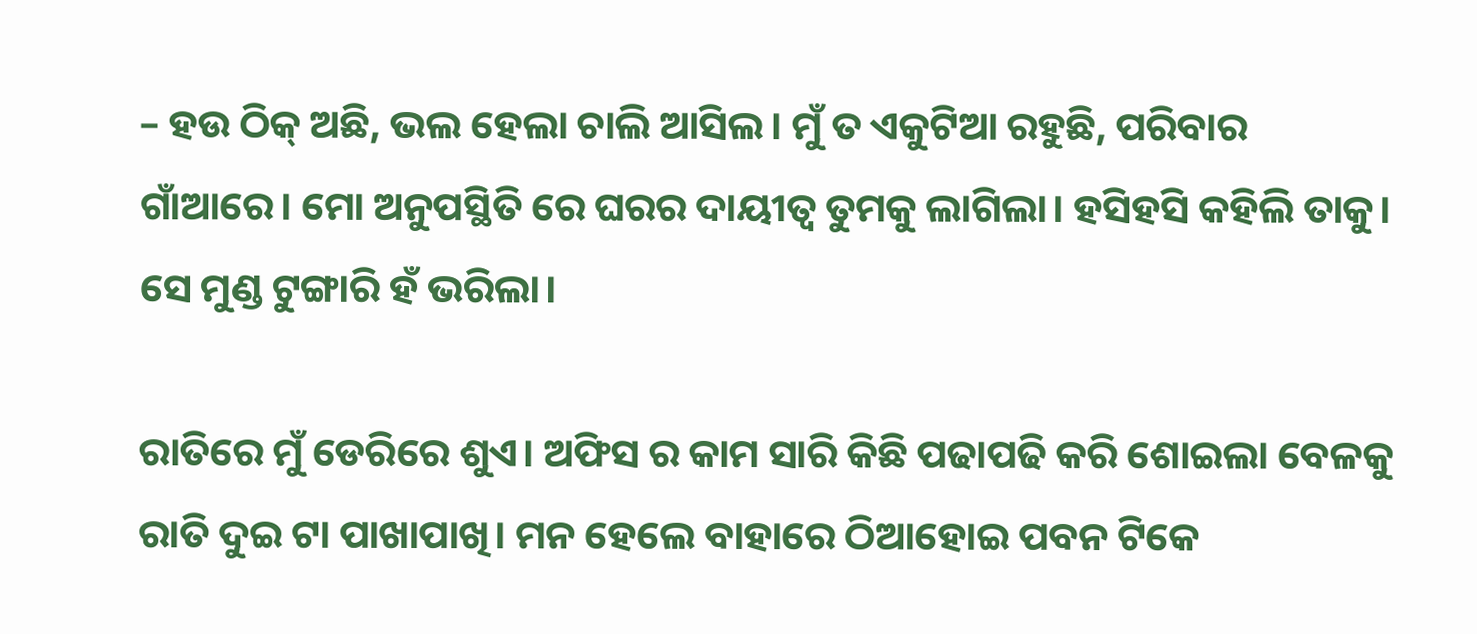– ହଉ ଠିକ୍ ଅଛି, ଭଲ ହେଲା ଚାଲି ଆସିଲ। ମୁଁ ତ ଏକୁଟିଆ ରହୁଛି, ପରିବାର ଗାଁଆରେ। ମୋ ଅନୁପସ୍ଥିତି ରେ ଘରର ଦାୟୀତ୍ବ ତୁମକୁ ଲାଗିଲା। ହସିହସି କହିଲି ତାକୁ। ସେ ମୁଣ୍ଡ ଟୁଙ୍ଗାରି ହଁ ଭରିଲା।

ରାତିରେ ମୁଁ ଡେରିରେ ଶୁଏ। ଅଫିସ ର କାମ ସାରି କିଛି ପଢାପଢି କରି ଶୋଇଲା ବେଳକୁ ରାତି ଦୁଇ ଟା ପାଖାପାଖି। ମନ ହେଲେ ବାହାରେ ଠିଆହୋଇ ପବନ ଟିକେ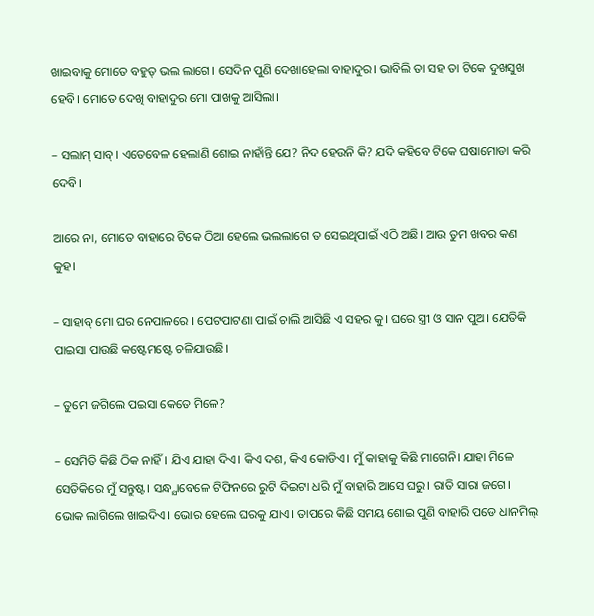ଖାଇବାକୁ ମୋତେ ବହୁତ୍ ଭଲ ଲାଗେ। ସେଦିନ ପୁଣି ଦେଖାହେଲା ବାହାଦୁର। ଭାବିଲି ତା ସହ ତା ଟିକେ ଦୁଖସୁଖ ହେବି। ମୋତେ ଦେଖି ବାହାଦୁର ମୋ ପାଖକୁ ଆସିଲା।

– ସଲାମ୍ ସାବ୍। ଏତେବେଳ ହେଲାଣି ଶୋଇ ନାହାଁନ୍ତି ଯେ? ନିଦ ହେଉନି କି? ଯଦି କହିବେ ଟିକେ ଘଷାମୋଡା କରି ଦେବି।

ଆରେ ନା, ମୋତେ ବାହାରେ ଟିକେ ଠିଆ ହେଲେ ଭଲଲାଗେ ତ ସେଇଥିପାଇଁ ଏଠି ଅଛି। ଆଉ ତୁମ ଖବର କଣ କୁହ।

– ସାହାବ୍ ମୋ ଘର ନେପାଳରେ । ପେଟପାଟଣା ପାଇଁ ଚାଲି ଆସିଛି ଏ ସହର କୁ। ଘରେ ସ୍ତ୍ରୀ ଓ ସାନ ପୁଅ। ଯେତିକି ପାଇସା ପାଉଛି କଷ୍ଟେମଷ୍ଟେ ଚଳିଯାଉଛି।

– ତୁମେ ଜଗିଲେ ପଇସା କେତେ ମିଳେ?

– ସେମିତି କିଛି ଠିକ ନାହିଁ। ଯିଏ ଯାହା ଦିଏ। କିଏ ଦଶ, କିଏ କୋଡିଏ। ମୁଁ କାହାକୁ କିଛି ମାଗେନି। ଯାହା ମିଳେ ସେତିକିରେ ମୁଁ ସନ୍ତୁଷ୍ଟ। ସନ୍ଧ୍ଯାବେଳେ ଟିଫିନରେ ରୁଟି ଦିଇଟା ଧରି ମୁଁ ବାହାରି ଆସେ ଘରୁ। ରାତି ସାରା ଜଗେ। ଭୋକ ଲାଗିଲେ ଖାଇଦିଏ। ଭୋର ହେଲେ ଘରକୁ ଯାଏ। ତାପରେ କିଛି ସମୟ ଶୋଇ ପୁଣି ବାହାରି ପଡେ ଧାନମିଲ୍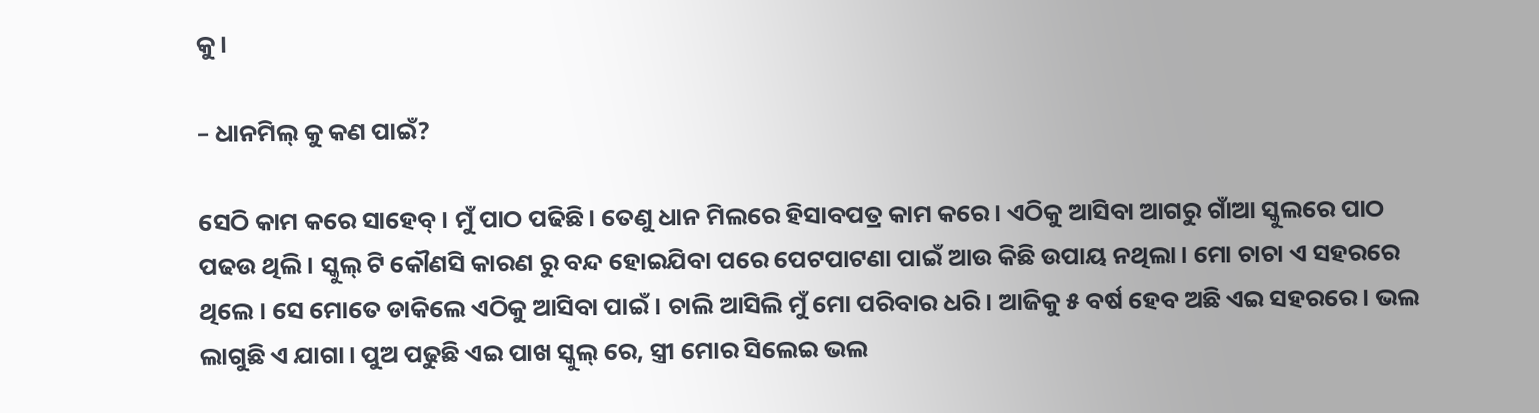କୁ।

– ଧାନମିଲ୍ କୁ କଣ ପାଇଁ?

ସେଠି କାମ କରେ ସାହେବ୍। ମୁଁ ପାଠ ପଢିଛି। ତେଣୁ ଧାନ ମିଲରେ ହିସାବପତ୍ର କାମ କରେ। ଏଠିକୁ ଆସିବା ଆଗରୁ ଗାଁଆ ସ୍କୁଲରେ ପାଠ ପଢଉ ଥିଲି। ସ୍କୁଲ୍ ଟି କୌଣସି କାରଣ ରୁ ବନ୍ଦ ହୋଇଯିବା ପରେ ପେଟପାଟଣା ପାଇଁ ଆଉ କିଛି ଉପାୟ ନଥିଲା। ମୋ ଚାଚା ଏ ସହରରେ ଥିଲେ । ସେ ମୋତେ ଡାକିଲେ ଏଠିକୁ ଆସିବା ପାଇଁ। ଚାଲି ଆସିଲି ମୁଁ ମୋ ପରିବାର ଧରି। ଆଜିକୁ ୫ ବର୍ଷ ହେବ ଅଛି ଏଇ ସହରରେ। ଭଲ ଲାଗୁଛି ଏ ଯାଗା। ପୁଅ ପଢୁଛି ଏଇ ପାଖ ସ୍କୁଲ୍ ରେ, ସ୍ତ୍ରୀ ମୋର ସିଲେଇ ଭଲ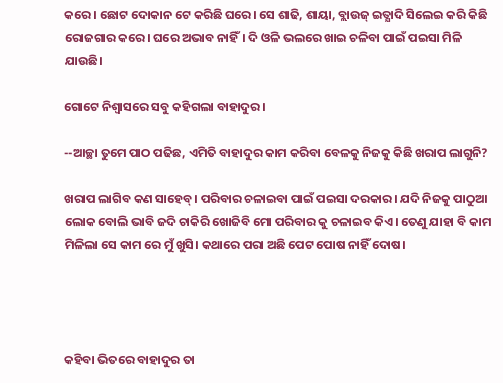କରେ । ଛୋଟ ଦୋକାନ ଟେ କରିଛି ଘରେ। ସେ ଶାଢି, ଶାୟା, ବ୍ଲାଉଜ୍ ଇତ୍ଯାଦି ସିଲେଇ କରି କିଛି ରୋଜଗାର କରେ। ଘରେ ଅଭାବ ନାହିଁ। ଦି ଓଳି ଭଲରେ ଖାଇ ଚଳିବା ପାଇଁ ପଇସା ମିଳି ଯାଉଛି।

ଗୋଟେ ନିଶ୍ବାସରେ ସବୁ କହିଗଲା ବାହାଦୁର।

--ଆଚ୍ଛା ତୁମେ ପାଠ ପଢିଛ, ଏମିତି ବାହାଦୁର କାମ କରିବା ବେଳକୁ ନିଜକୁ କିଛି ଖରାପ ଲାଗୁନି?

ଖରାପ ଲାଗିବ କଣ ସାହେବ୍। ପରିବାର ଚଳାଇବା ପାଇଁ ପଇସା ଦରକାର। ଯଦି ନିଜକୁ ପାଠୁଆ ଲୋକ ବୋଲି ଭାବି ଜଦି ଚାକିରି ଖୋଜିବି ମୋ ପରିବାର କୁ ଚଳାଇବ କିଏ। ତେଣୁ ଯାହା ବି କାମ ମିଳିଲା ସେ କାମ ରେ ମୁଁ ଖୁସି। କଥାରେ ପରା ଅଛି ପେଟ ପୋଷ ନାହିଁ ଦୋଷ।




କହିବା ଭିତରେ ବାହାଦୁର ତା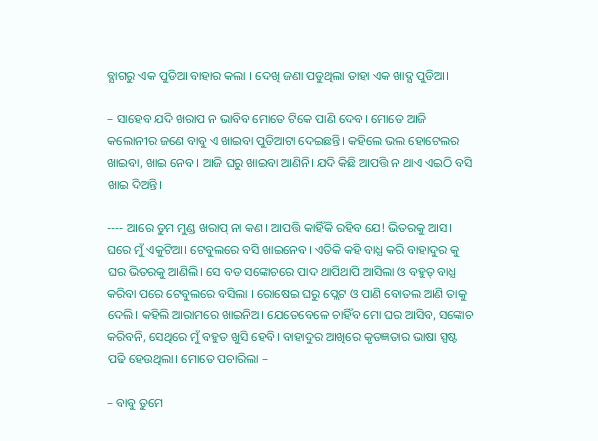ବ୍ଯାଗରୁ ଏକ ପୁଡିଆ ବାହାର କଲା । ଦେଖି ଜଣା ପଡୁଥିଲା ତାହା ଏକ ଖାଦ୍ଯ ପୁଡିଆ।

– ସାହେବ ଯଦି ଖରାପ ନ ଭାବିବ ମୋତେ ଟିକେ ପାଣି ଦେବ। ମୋତେ ଆଜି କଲୋନୀର ଜଣେ ବାବୁ ଏ ଖାଇବା ପୁଡିଆଟା ଦେଇଛନ୍ତି। କହିଲେ ଭଲ ହୋଟେଲର ଖାଇବା, ଖାଇ ନେବ। ଆଜି ଘରୁ ଖାଇବା ଆଣିନି। ଯଦି କିଛି ଆପତ୍ତି ନ ଥାଏ ଏଇଠି ବସି ଖାଇ ଦିଅନ୍ତି।

---- ଆରେ ତୁମ ମୁଣ୍ଡ ଖରାପ୍ ନା କଣ। ଆପତ୍ତି କାହିଁକି ରହିବ ଯେ! ଭିତରକୁ ଆସ। ଘରେ ମୁଁ ଏକୁଟିଆ। ଟେବୁଲରେ ବସି ଖାଇନେବ। ଏତିକି କହି ବାଧ୍ଯ କରି ବାହାଦୁର କୁ ଘର ଭିତରକୁ ଆଣିଲି। ସେ ବଡ ସଙ୍କୋଚରେ ପାଦ ଥାପିଥାପି ଆସିଲା ଓ ବହୁତ୍ ବାଧ୍ଯ କରିବା ପରେ ଟେବୁଲରେ ବସିଲା । ରୋଷେଇ ଘରୁ ପ୍ଲେଟ ଓ ପାଣି ବୋତଲ ଆଣି ତାକୁ ଦେଲି। କହିଲି ଆରାମରେ ଖାଇନିଅ। ଯେତେବେଳେ ଚାହିଁବ ମୋ ଘର ଆସିବ, ସଙ୍କୋଚ କରିବନି, ସେଥିରେ ମୁଁ ବହୁତ ଖୁସି ହେବି। ବାହାଦୁର ଆଖିରେ କୃତଜ୍ଞତାର ଭାଷା ସ୍ପଷ୍ଟ ପଢି ହେଉଥିଲା। ମୋତେ ପଚାରିଲା –

– ବାବୁ ତୁମେ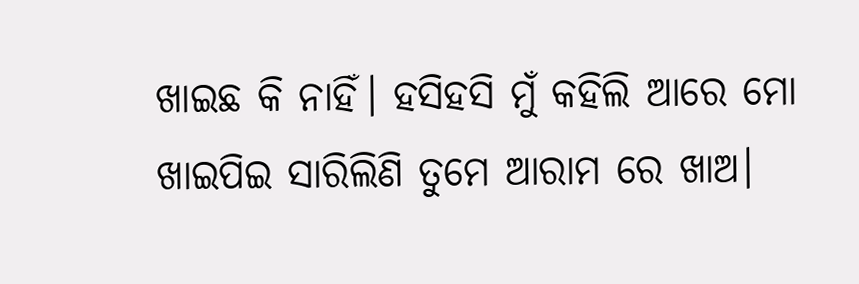ଖାଇଛ କି ନାହିଁ। ହସିହସି ମୁଁ କହିଲି ଆରେ ମୋ ଖାଇପିଇ ସାରିଲିଣି ତୁମେ ଆରାମ ରେ ଖାଅ।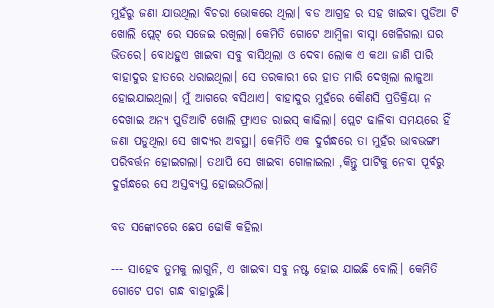ମୁହଁରୁ ଜଣା ଯାଉଥିଲା ବିଚରା ଭୋକରେ ଥିଲା। ବଡ ଆଗ୍ରହ ର ସହ ଖାଇବା ପୁଡିଆ ଟି ଖୋଲି ପ୍ଲେଟ୍ ରେ ସଜେଇ ରଖିଲା। କେମିତି ଗୋଟେ ଆମ୍ବିଳା ବାସ୍ନା ଖେଳିଗଲା ଘର ଭିତରେ। ବୋଧହୁଏ ଖାଇବା ସବୁ ବାସିଥିଲା ଓ ଦେବା ଲୋକ ଏ କଥା ଜାଣି ପାରି ବାହାଦୁର ହାତରେ ଧରାଇଥିଲା। ସେ ତରକାରୀ ରେ ହାତ ମାରି ଦେଖିଲା ଲାଳୁଆ ହୋଇଯାଇଥିଲା। ମୁଁ ଆଗରେ ବସିଥାଏ। ବାହାଦୁର ମୁହଁରେ କୌଣସି ପ୍ରତିକ୍ରିୟା ନ ଦେଖାଇ ଅନ୍ଯ ପୁଡିଆଟି ଖୋଲି ଫ୍ରାଏଡ ରାଇସ୍ କାଢିଲା। ପ୍ଲେଟ ଢାଳିବା ସମୟରେ ହିଁ ଜଣା ପଡୁଥିଲା ସେ ଖାଦ୍ଯର ଅବସ୍ଥା। କେମିତି ଏକ ଦୁର୍ଗନ୍ଧରେ ତା ମୁହଁର ଭାବଭଙ୍ଗୀ ପରିବର୍ତ୍ତନ ହୋଇଗଲା। ତଥାପି ସେ ଖାଇବା ଗୋଳାଇଲା ,କିନ୍ତୁ ପାଟିକୁ ନେବା ପୂର୍ବରୁ ଦୁର୍ଗନ୍ଧରେ ସେ ଅସ୍ତବ୍ଯସ୍ତ ହୋଇଉଠିଲା।

ବଡ ସଙ୍କୋଚରେ ଛେପ ଢୋକି କହିଲା

--- ସାହେବ ତୁମକୁ ଲାଗୁନି, ଏ ଖାଇବା ସବୁ ନଷ୍ଟ ହୋଇ ଯାଇଛି ବୋଲି। କେମିତି ଗୋଟେ ପଚା ଗନ୍ଧ ବାହାରୁଛି।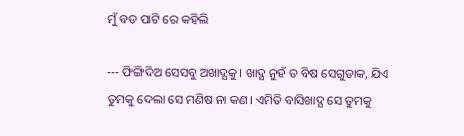ମୁଁ ବଡ ପାଟି ରେ କହିଲି

--- ଫିଙ୍ଗିଦିଅ ସେସବୁ ଅଖାଦ୍ଯକୁ। ଖାଦ୍ଯ ନୁହଁ ତ ବିଷ ସେଗୁଡାକ, ଯିଏ ତୁମକୁ ଦେଲା ସେ ମଣିଷ ନା କଣ। ଏମିତି ବାସିଖାଦ୍ଯ ସେ ତୁମକୁ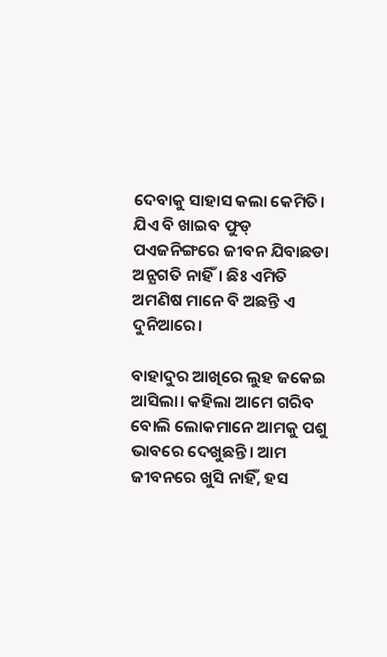ଦେବାକୁ ସାହାସ କଲା କେମିତି। ଯିଏ ବି ଖାଇବ ଫୁଡ୍ ପଏଜନିଙ୍ଗରେ ଜୀବନ ଯିବାଛଡା ଅନ୍ଯଗତି ନାହିଁ। ଛିଃ ଏମିତି ଅମଣିଷ ମାନେ ବି ଅଛନ୍ତି ଏ ଦୁନିଆରେ।

ବାହାଦୁର ଆଖିରେ ଲୁହ ଜକେଇ ଆସିଲା। କହିଲା ଆମେ ଗରିବ ବୋଲି ଲୋକମାନେ ଆମକୁ ପଶୁ ଭାବରେ ଦେଖୁଛନ୍ତି। ଆମ ଜୀବନରେ ଖୁସି ନାହିଁ, ହସ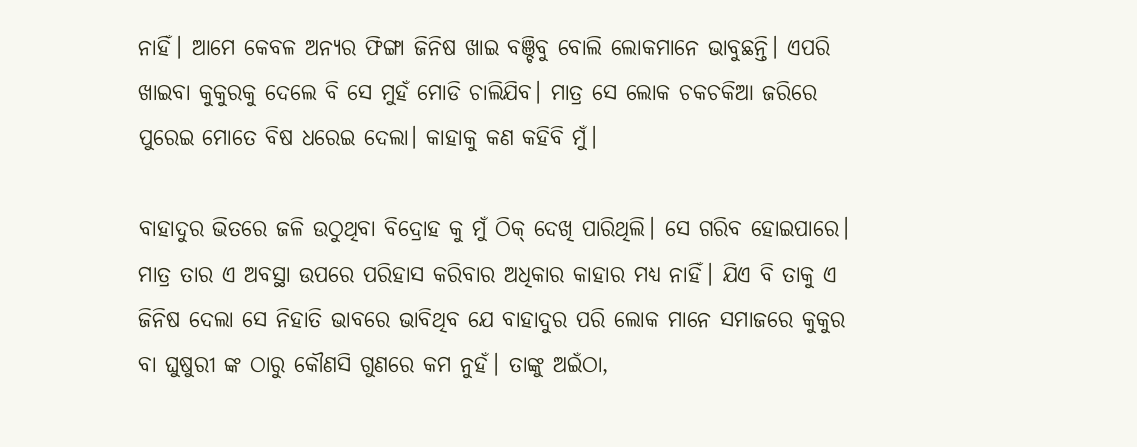ନାହିଁ। ଆମେ କେବଳ ଅନ୍ୟର ଫିଙ୍ଗା ଜିନିଷ ଖାଇ ବଞ୍ଚିବୁ ବୋଲି ଲୋକମାନେ ଭାବୁଛନ୍ତି। ଏପରି ଖାଇବା କୁକୁରକୁ ଦେଲେ ବି ସେ ମୁହଁ ମୋଡି ଚାଲିଯିବ। ମାତ୍ର ସେ ଲୋକ ଚକଚକିଆ ଜରିରେ ପୁରେଇ ମୋତେ ବିଷ ଧରେଇ ଦେଲା। କାହାକୁ କଣ କହିବି ମୁଁ।

ବାହାଦୁର ଭିତରେ ଜଳି ଉଠୁଥିବା ବିଦ୍ରୋହ କୁ ମୁଁ ଠିକ୍ ଦେଖି ପାରିଥିଲି। ସେ ଗରିବ ହୋଇପାରେ। ମାତ୍ର ତାର ଏ ଅବସ୍ଥା ଉପରେ ପରିହାସ କରିବାର ଅଧିକାର କାହାର ମଧ୍ଯ ନାହିଁ। ଯିଏ ବି ତାକୁ ଏ ଜିନିଷ ଦେଲା ସେ ନିହାତି ଭାବରେ ଭାବିଥିବ ଯେ ବାହାଦୁର ପରି ଲୋକ ମାନେ ସମାଜରେ କୁକୁର ବା ଘୁଷୁରୀ ଙ୍କ ଠାରୁ କୌଣସି ଗୁଣରେ କମ ନୁହଁ। ତାଙ୍କୁ ଅଇଁଠା,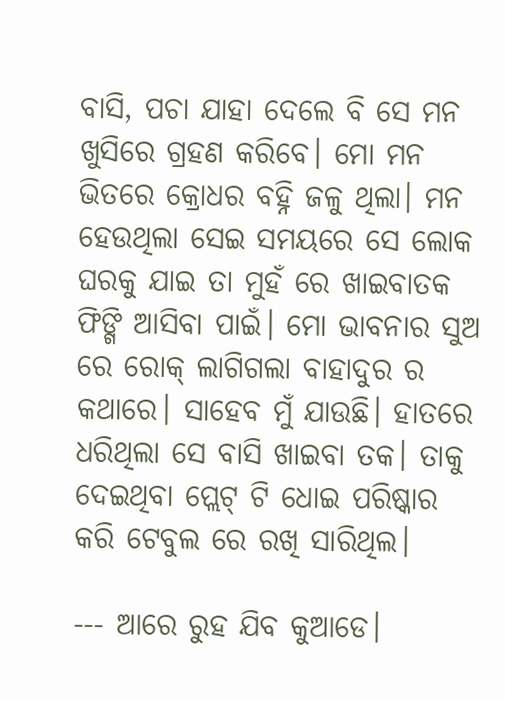ବାସି, ପଚା ଯାହା ଦେଲେ ବି ସେ ମନ ଖୁସିରେ ଗ୍ରହଣ କରିବେ। ମୋ ମନ ଭିତରେ କ୍ରୋଧର ବହ୍ନି ଜଳୁ ଥିଲା। ମନ ହେଉଥିଲା ସେଇ ସମୟରେ ସେ ଲୋକ ଘରକୁ ଯାଇ ତା ମୁହଁ ରେ ଖାଇବାତକ ଫିଙ୍ଗି ଆସିବା ପାଇଁ। ମୋ ଭାବନାର ସୁଅ ରେ ରୋକ୍ ଲାଗିଗଲା ବାହାଦୁର ର କଥାରେ। ସାହେବ ମୁଁ ଯାଉଛି। ହାତରେ ଧରିଥିଲା ସେ ବାସି ଖାଇବା ତକ। ତାକୁ ଦେଇଥିବା ପ୍ଲେଟ୍ ଟି ଧୋଇ ପରିଷ୍କାର କରି ଟେବୁଲ ରେ ରଖି ସାରିଥିଲ।

--- ଆରେ ରୁହ ଯିବ କୁଆଡେ।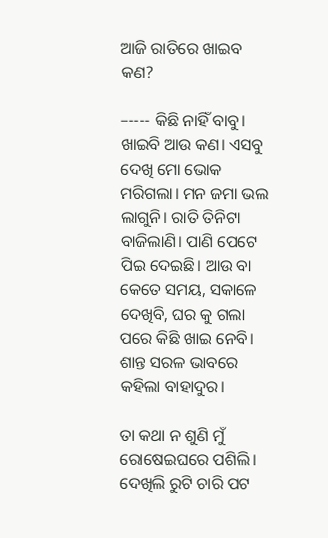ଆଜି ରାତିରେ ଖାଇବ କଣ?

–---- କିଛି ନାହିଁ ବାବୁ। ଖାଇବି ଆଉ କଣ। ଏସବୁ ଦେଖି ମୋ ଭୋକ ମରିଗଲା। ମନ ଜମା ଭଲ ଲାଗୁନି। ରାତି ତିନିଟା ବାଜିଲାଣି। ପାଣି ପେଟେ ପିଇ ଦେଇଛି। ଆଉ ବା କେତେ ସମୟ, ସକାଳେ ଦେଖିବି, ଘର କୁ ଗଲା ପରେ କିଛି ଖାଇ ନେବି। ଶାନ୍ତ ସରଳ ଭାବରେ କହିଲା ବାହାଦୁର।

ତା କଥା ନ ଶୁଣି ମୁଁ ରୋଷେଇଘରେ ପଶିଲି। ଦେଖିଲି ରୁଟି ଚାରି ପଟ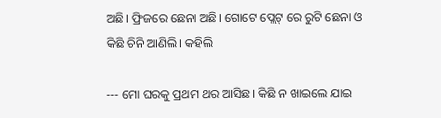ଅଛି। ଫ୍ରିଜରେ ଛେନା ଅଛି। ଗୋଟେ ପ୍ଲେଟ୍ ରେ ରୁଟି ଛେନା ଓ କିଛି ଚିନି ଆଣିଲି। କହିଲି

--- ମୋ ଘରକୁ ପ୍ରଥମ ଥର ଆସିଛ। କିଛି ନ ଖାଇଲେ ଯାଇ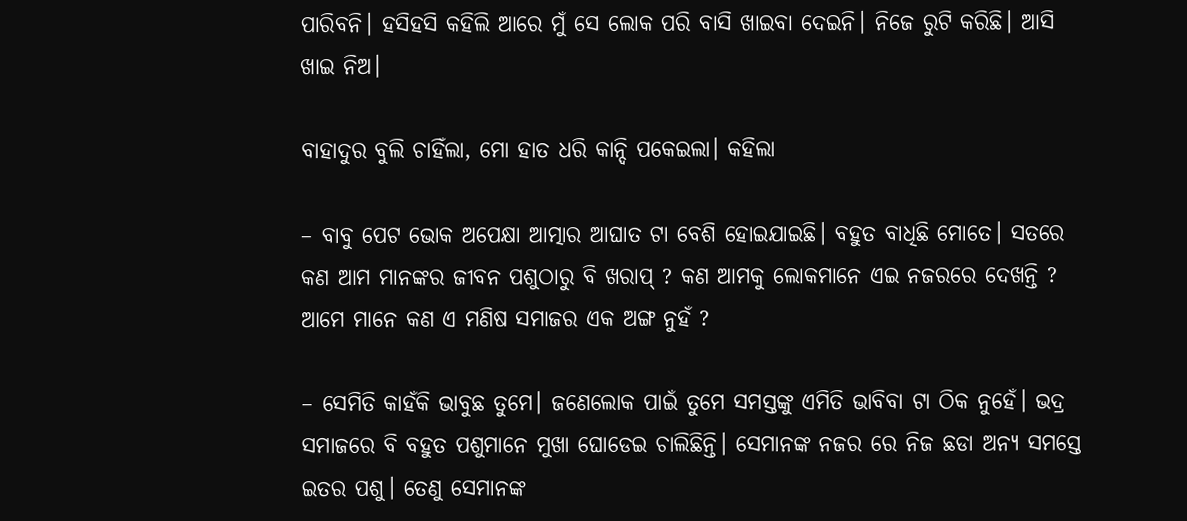ପାରିବନି। ହସିହସି କହିଲି ଆରେ ମୁଁ ସେ ଲୋକ ପରି ବାସି ଖାଇବା ଦେଇନି। ନିଜେ ରୁଟି କରିଛି। ଆସି ଖାଇ ନିଅ।

ବାହାଦୁର ବୁଲି ଚାହିଁଲା, ମୋ ହାତ ଧରି କାନ୍ଦି ପକେଇଲା। କହିଲା

– ବାବୁ ପେଟ ଭୋକ ଅପେକ୍ଷା ଆତ୍ମାର ଆଘାତ ଟା ବେଶି ହୋଇଯାଇଛି। ବହୁତ ବାଧିଛି ମୋତେ। ସତରେ କଣ ଆମ ମାନଙ୍କର ଜୀବନ ପଶୁଠାରୁ ବି ଖରାପ୍ ? କଣ ଆମକୁ ଲୋକମାନେ ଏଇ ନଜରରେ ଦେଖନ୍ତି ? ଆମେ ମାନେ କଣ ଏ ମଣିଷ ସମାଜର ଏକ ଅଙ୍ଗ ନୁହଁ ?

– ସେମିତି କାହଁକି ଭାବୁଛ ତୁମେ। ଜଣେଲୋକ ପାଇଁ ତୁମେ ସମସ୍ତଙ୍କୁ ଏମିତି ଭାବିବା ଟା ଠିକ ନୁହେଁ। ଭଦ୍ର ସମାଜରେ ବି ବହୁତ ପଶୁମାନେ ମୁଖା ଘୋଡେଇ ଚାଲିଛିନ୍ତି। ସେମାନଙ୍କ ନଜର ରେ ନିଜ ଛଡା ଅନ୍ଯ ସମସ୍ତେ ଇତର ପଶୁ। ତେଣୁ ସେମାନଙ୍କ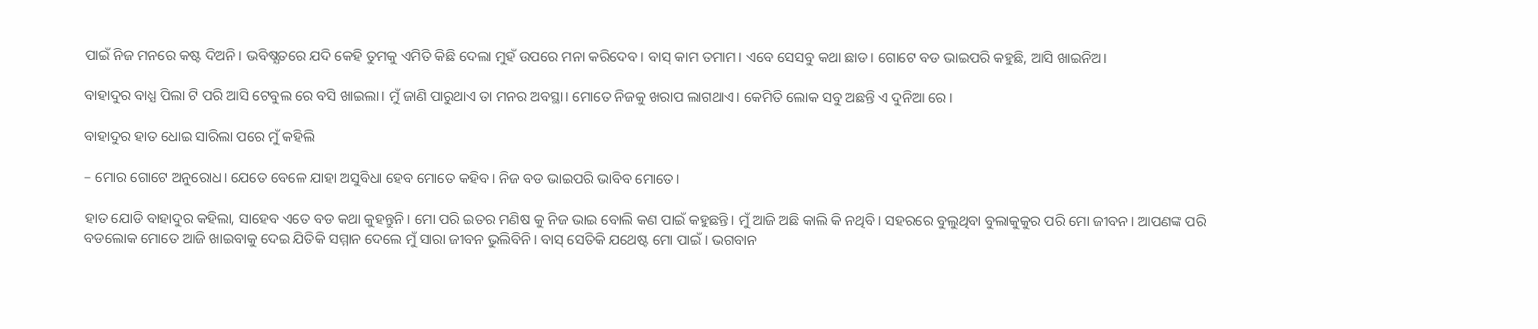ପାଇଁ ନିଜ ମନରେ କଷ୍ଟ ଦିଅନି। ଭବିଷ୍ଯତରେ ଯଦି କେହି ତୁମକୁ ଏମିତି କିଛି ଦେଲା ମୁହଁ ଉପରେ ମନା କରିଦେବ। ବାସ୍ କାମ ତମାମ। ଏବେ ସେସବୁ କଥା ଛାଡ। ଗୋଟେ ବଡ ଭାଇପରି କହୁଛି, ଆସି ଖାଇନିଅ।

ବାହାଦୁର ବାଧ୍ଯ ପିଲା ଟି ପରି ଆସି ଟେବୁଲ ରେ ବସି ଖାଇଲା। ମୁଁ ଜାଣି ପାରୁଥାଏ ତା ମନର ଅବସ୍ଥା। ମୋତେ ନିଜକୁ ଖରାପ ଲାଗଥାଏ। କେମିତି ଲୋକ ସବୁ ଅଛନ୍ତି ଏ ଦୁନିଆ ରେ।

ବାହାଦୁର ହାତ ଧୋଇ ସାରିଲା ପରେ ମୁଁ କହିଲି

– ମୋର ଗୋଟେ ଅନୁରୋଧ। ଯେତେ ବେଳେ ଯାହା ଅସୁବିଧା ହେବ ମୋତେ କହିବ। ନିଜ ବଡ ଭାଇପରି ଭାବିବ ମୋତେ।

ହାତ ଯୋଡି ବାହାଦୁର କହିଲା, ସାହେବ ଏତେ ବଡ କଥା କୁହନ୍ତୁନି। ମୋ ପରି ଇତର ମଣିଷ କୁ ନିଜ ଭାଇ ବୋଲି କଣ ପାଇଁ କହୁଛନ୍ତି। ମୁଁ ଆଜି ଅଛି କାଲି କି ନଥିବି। ସହରରେ ବୁଲୁଥିବା ବୁଲାକୁକୁର ପରି ମୋ ଜୀବନ। ଆପଣଙ୍କ ପରି ବଡଲୋକ ମୋତେ ଆଜି ଖାଇବାକୁ ଦେଇ ଯିତିକି ସମ୍ମାନ ଦେଲେ ମୁଁ ସାରା ଜୀବନ ଭୁଲିବିନି। ବାସ୍ ସେତିକି ଯଥେଷ୍ଟ ମୋ ପାଇଁ। ଭଗବାନ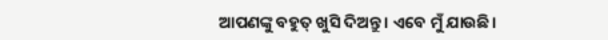ଆପଣଙ୍କୁ ବହୁତ୍ ଖୁସି ଦିଅନ୍ତୁ। ଏବେ ମୁଁ ଯାଉଛି।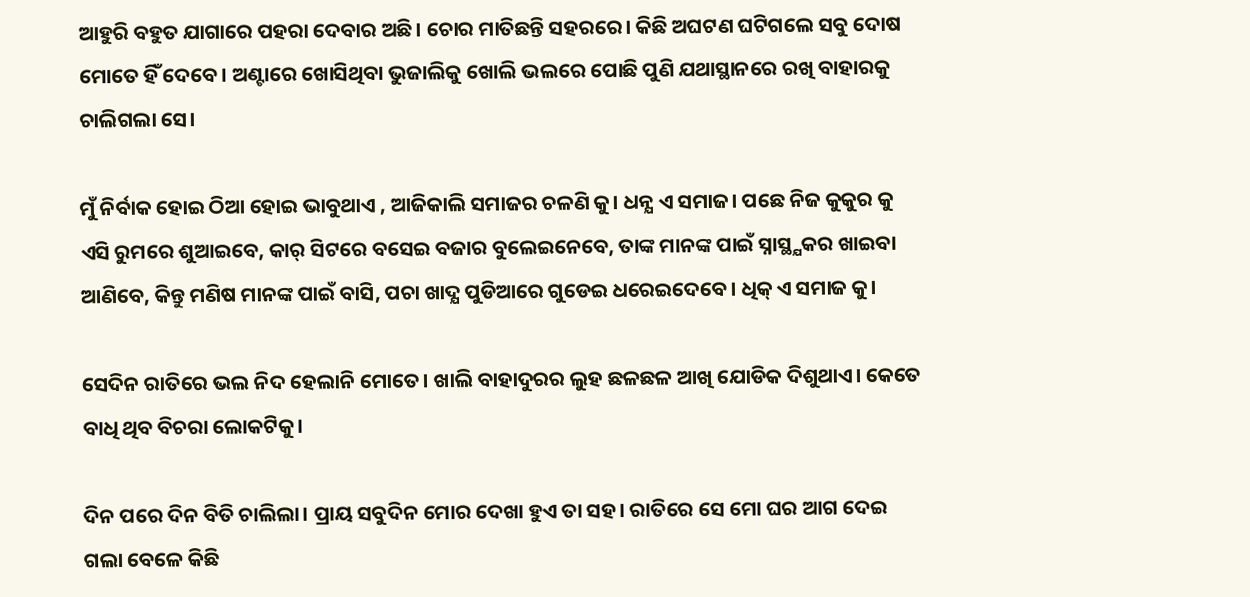ଆହୁରି ବହୁତ ଯାଗାରେ ପହରା ଦେବାର ଅଛି। ଚୋର ମାତିଛନ୍ତି ସହରରେ। କିଛି ଅଘଟଣ ଘଟିଗଲେ ସବୁ ଦୋଷ ମୋତେ ହିଁ ଦେବେ। ଅଣ୍ଟାରେ ଖୋସିଥିବା ଭୁଜାଲିକୁ ଖୋଲି ଭଲରେ ପୋଛି ପୁଣି ଯଥାସ୍ଥାନରେ ରଖି ବାହାରକୁ ଚାଲିଗଲା ସେ।

ମୁଁ ନିର୍ବାକ ହୋଇ ଠିଆ ହୋଇ ଭାବୁଥାଏ , ଆଜିକାଲି ସମାଜର ଚଳଣି କୁ। ଧନ୍ଯ ଏ ସମାଜ। ପଛେ ନିଜ କୁକୁର କୁ ଏସି ରୁମରେ ଶୁଆଇବେ, କାର୍ ସିଟରେ ବସେଇ ବଜାର ବୁଲେଇନେବେ, ତାଙ୍କ ମାନଙ୍କ ପାଇଁ ସ୍ନାସ୍ଥ୍ଯକର ଖାଇବା ଆଣିବେ, କିନ୍ତୁ ମଣିଷ ମାନଙ୍କ ପାଇଁ ବାସି, ପଚା ଖାଦ୍ଯ ପୁଡିଆରେ ଗୁଡେଇ ଧରେଇଦେବେ। ଧିକ୍ ଏ ସମାଜ କୁ।

ସେଦିନ ରାତିରେ ଭଲ ନିଦ ହେଲାନି ମୋତେ। ଖାଲି ବାହାଦୁରର ଲୁହ ଛଳଛଳ ଆଖି ଯୋଡିକ ଦିଶୁଥାଏ। କେତେ ବାଧି ଥିବ ବିଚରା ଲୋକଟିକୁ।

ଦିନ ପରେ ଦିନ ବିତି ଚାଲିଲା। ପ୍ରାୟ ସବୁଦିନ ମୋର ଦେଖା ହୁଏ ତା ସହ। ରାତିରେ ସେ ମୋ ଘର ଆଗ ଦେଇ ଗଲା ବେଳେ କିଛି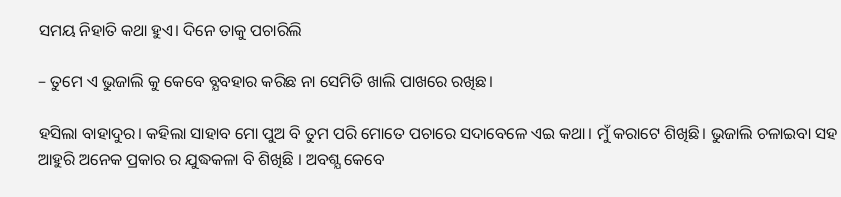ସମୟ ନିହାତି କଥା ହୁଏ। ଦିନେ ତାକୁ ପଚାରିଲି

– ତୁମେ ଏ ଭୁଜାଲି କୁ କେବେ ବ୍ଯବହାର କରିଛ ନା ସେମିତି ଖାଲି ପାଖରେ ରଖିଛ।

ହସିଲା ବାହାଦୁର। କହିଲା ସାହାବ ମୋ ପୁଅ ବି ତୁମ ପରି ମୋତେ ପଚାରେ ସଦାବେଳେ ଏଇ କଥା। ମୁଁ କରାଟେ ଶିଖିଛି। ଭୁଜାଲି ଚଳାଇବା ସହ ଆହୁରି ଅନେକ ପ୍ରକାର ର ଯୁଦ୍ଧକଳା ବି ଶିଖିଛି । ଅବଶ୍ଯ କେବେ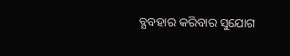ବ୍ଯବହାର କରିବାର ସୁଯୋଗ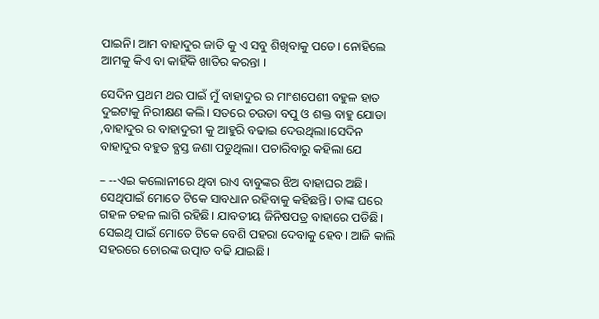ପାଇନି। ଆମ ବାହାଦୁର ଜାତି କୁ ଏ ସବୁ ଶିଖିବାକୁ ପଡେ। ନୋହିଲେ ଆମକୁ କିଏ ବା କାହିଁକି ଖାତିର କରନ୍ତା ।

ସେଦିନ ପ୍ରଥମ ଥର ପାଇଁ ମୁଁ ବାହାଦୁର ର ମାଂଶପେଶୀ ବହୁଳ ହାତ ଦୁଇଟାକୁ ନିରୀକ୍ଷଣ କଲି। ସତରେ ଚଉଡା ବପୁ ଓ ଶକ୍ତ ବାହୁ ଯୋଡା ,ବାହାଦୁର ର ବାହାଦୁରୀ କୁ ଆହୁରି ବଢାଇ ଦେଉଥିଲା।ସେଦିନ ବାହାଦୁର ବହୁତ ବ୍ଯସ୍ତ ଜଣା ପଡୁଥିଲା। ପଚାରିବାରୁ କହିଲା ଯେ

– --ଏଇ କଲୋନୀରେ ଥିବା ରାଏ ବାବୁଙ୍କର ଝିଅ ବାହାଘର ଅଛି। ସେଥିପାଇଁ ମୋତେ ଟିକେ ସାବଧାନ ରହିବାକୁ କହିଛନ୍ତି। ତାଙ୍କ ଘରେ ଗହଳ ଚହଳ ଲାଗି ରହିଛି। ଯାବତୀୟ ଜିନିଷପତ୍ର ବାହାରେ ପଡିଛି। ସେଇଥି ପାଇଁ ମୋତେ ଟିକେ ବେଶି ପହରା ଦେବାକୁ ହେବ। ଆଜି କାଲି ସହରରେ ଚୋରଙ୍କ ଉତ୍ପାତ ବଢି ଯାଇଛି।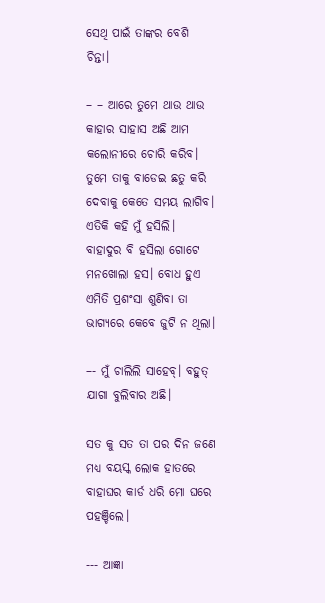ସେଥି ପାଇଁ ତାଙ୍କର ବେଶି ଚିନ୍ତା।

– – ଆରେ ତୁମେ ଥାଉ ଥାଉ କାହାର ସାହାସ ଅଛି ଆମ କଲୋନୀରେ ଚୋରି କରିବ। ତୁମେ ତାକୁ ବାଡେଇ ଛତୁ କରି ଦେବାକୁ କେତେ ସମୟ ଲାଗିବ। ଏତିକି କହି ମୁଁ ହସିଲି। ବାହାଦୁର ବି ହସିଲା ଗୋଟେ ମନଖୋଲା ହସ। ବୋଧ ହୁଏ ଏମିତି ପ୍ରଶଂସା ଶୁଣିବା ତା ଭାଗ୍ଯରେ କେବେ ଜୁଟି ନ ଥିଲା।

–- ମୁଁ ଚାଲିଲି ସାହେବ୍। ବହୁତ୍ ଯାଗା ବୁଲିବାର ଅଛି।

ସତ କୁ ସତ ତା ପର ଦିନ ଜଣେ ମଧ୍ଯ ବୟସ୍କ ଲୋକ ହାତରେ ବାହାଘର କାର୍ଡ ଧରି ମୋ ଘରେ ପହଞ୍ଚିଲେ।

--- ଆଜ୍ଞା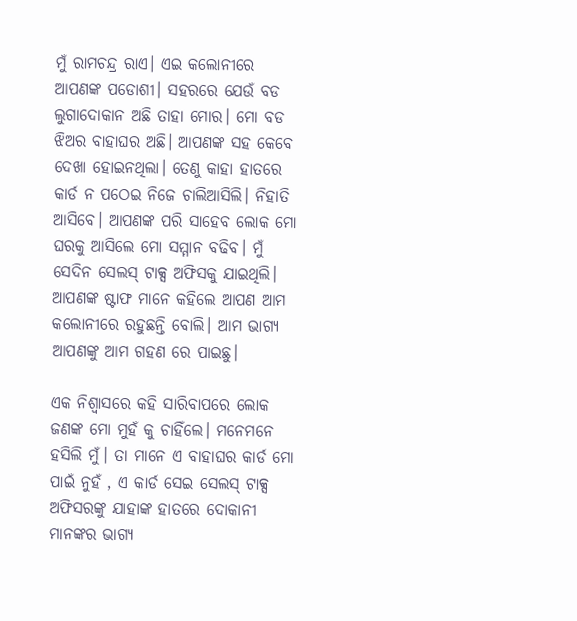ମୁଁ ରାମଚନ୍ଦ୍ର ରାଏ। ଏଇ କଲୋନୀରେ ଆପଣଙ୍କ ପଡୋଶୀ। ସହରରେ ଯେଉଁ ବଡ ଲୁଗାଦୋକାନ ଅଛି ତାହା ମୋର। ମୋ ବଡ ଝିଅର ବାହାଘର ଅଛି। ଆପଣଙ୍କ ସହ କେବେ ଦେଖା ହୋଇନଥିଲା। ତେଣୁ କାହା ହାତରେ କାର୍ଡ ନ ପଠେଇ ନିଜେ ଚାଲିଆସିଲି। ନିହାତି ଆସିବେ। ଆପଣଙ୍କ ପରି ସାହେବ ଲୋକ ମୋ ଘରକୁ ଆସିଲେ ମୋ ସମ୍ମାନ ବଢିବ। ମୁଁ ସେଦିନ ସେଲସ୍ ଟାକ୍ସ ଅଫିସକୁ ଯାଇଥିଲି। ଆପଣଙ୍କ ଷ୍ଟାଫ ମାନେ କହିଲେ ଆପଣ ଆମ କଲୋନୀରେ ରହୁଛନ୍ତି ବୋଲି। ଆମ ଭାଗ୍ଯ ଆପଣଙ୍କୁ ଆମ ଗହଣ ରେ ପାଇଛୁ।

ଏକ ନିଶ୍ବାସରେ କହି ସାରିବାପରେ ଲୋକ ଜଣଙ୍କ ମୋ ମୁହଁ କୁ ଚାହିଁଲେ। ମନେମନେ ହସିଲି ମୁଁ। ତା ମାନେ ଏ ବାହାଘର କାର୍ଡ ମୋ ପାଇଁ ନୁହଁ , ଏ କାର୍ଡ ସେଇ ସେଲସ୍ ଟାକ୍ସ ଅଫିସରଙ୍କୁ ଯାହାଙ୍କ ହାତରେ ଦୋକାନୀ ମାନଙ୍କର ଭାଗ୍ଯ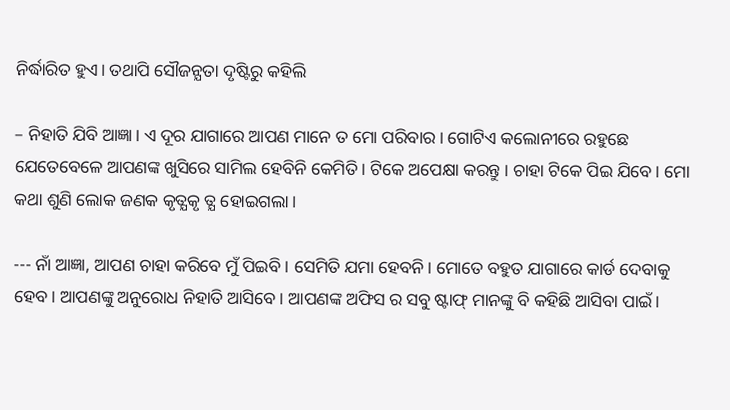ନିର୍ଦ୍ଧାରିତ ହୁଏ। ତଥାପି ସୌଜନ୍ଯତା ଦୃଷ୍ଟିରୁ କହିଲି

– ନିହାତି ଯିବି ଆଜ୍ଞା। ଏ ଦୂର ଯାଗାରେ ଆପଣ ମାନେ ତ ମୋ ପରିବାର। ଗୋଟିଏ କଲୋନୀରେ ରହୁଛେ ଯେତେବେଳେ ଆପଣଙ୍କ ଖୁସିରେ ସାମିଲ ହେବିନି କେମିତି। ଟିକେ ଅପେକ୍ଷା କରନ୍ତୁ । ଚାହା ଟିକେ ପିଇ ଯିବେ। ମୋ କଥା ଶୁଣି ଲୋକ ଜଣକ କୃତ୍ଯକୃ ତ୍ଯ ହୋଇଗଲା।

--- ନାଁ ଆଜ୍ଞା, ଆପଣ ଚାହା କରିବେ ମୁଁ ପିଇବି। ସେମିତି ଯମା ହେବନି। ମୋତେ ବହୁତ ଯାଗାରେ କାର୍ଡ ଦେବାକୁ ହେବ। ଆପଣଙ୍କୁ ଅନୁରୋଧ ନିହାତି ଆସିବେ। ଆପଣଙ୍କ ଅଫିସ ର ସବୁ ଷ୍ଟାଫ୍ ମାନଙ୍କୁ ବି କହିଛି ଆସିବା ପାଇଁ।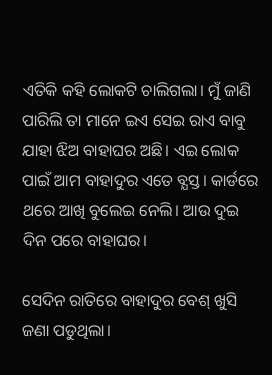ଏତିକି କହି ଲୋକଟି ଚାଲିଗଲା। ମୁଁ ଜାଣି ପାରିଲି ତା ମାନେ ଇଏ ସେଇ ରାଏ ବାବୁ ଯାହା ଝିଅ ବାହାଘର ଅଛି। ଏଇ ଲୋକ ପାଇଁ ଆମ ବାହାଦୁର ଏତେ ବ୍ଯସ୍ତ। କାର୍ଡରେ ଥରେ ଆଖି ବୁଲେଇ ନେଲି। ଆଉ ଦୁଇ ଦିନ ପରେ ବାହାଘର।

ସେଦିନ ରାତିରେ ବାହାଦୁର ବେଶ୍ ଖୁସି ଜଣା ପଡୁଥିଲା।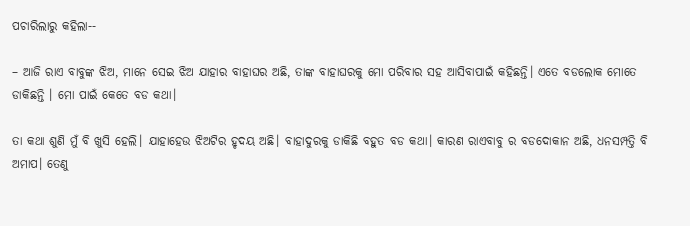ପଚାରିଲାରୁ କହିଲା--

– ଆଜି ରାଏ ବାବୁଙ୍କ ଝିଅ, ମାନେ ସେଇ ଝିଅ ଯାହାର ବାହାଘର ଅଛି, ତାଙ୍କ ବାହାଘରକୁ ମୋ ପରିବାର ସହ ଆସିବାପାଇଁ କହିଛନ୍ତି। ଏତେ ବଡଲୋକ ମୋତେ ଡାକିଛନ୍ତି । ମୋ ପାଇଁ କେତେ ବଡ କଥା।

ତା କଥା ଶୁଣି ମୁଁ ବି ଖୁସି ହେଲି। ଯାହାହେଉ ଝିଅଟିର ହୃଦୟ ଅଛି। ବାହାଦୁରକୁ ଡାକିଛି ବହୁତ ବଡ କଥା। କାରଣ ରାଏବାବୁ ର ବଡଦୋକାନ ଅଛି, ଧନସମ୍ପତ୍ତି ବି ଅମାପ। ତେଣୁ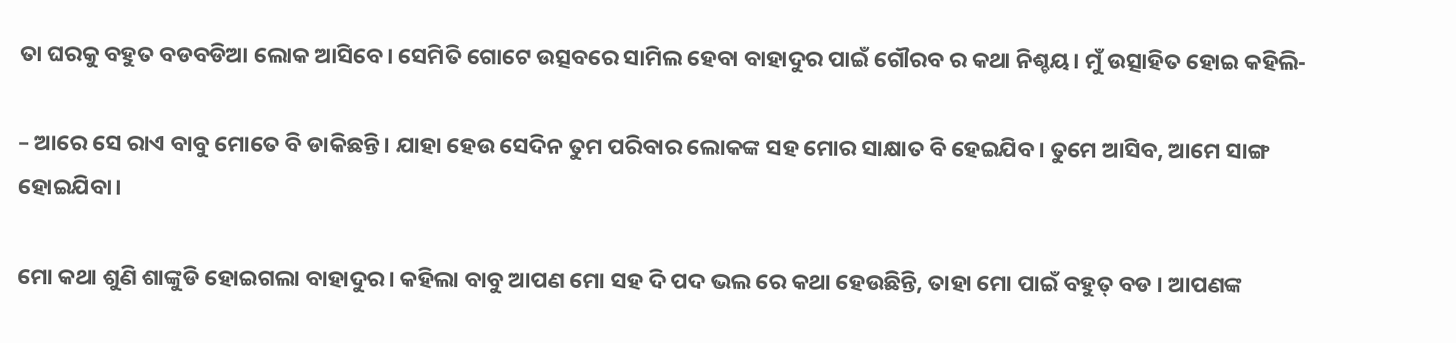ତା ଘରକୁ ବହୁତ ବଡବଡିଆ ଲୋକ ଆସିବେ। ସେମିତି ଗୋଟେ ଉତ୍ସବରେ ସାମିଲ ହେବା ବାହାଦୁର ପାଇଁ ଗୌରବ ର କଥା ନିଶ୍ଚୟ। ମୁଁ ଉତ୍ସାହିତ ହୋଇ କହିଲି-

– ଆରେ ସେ ରାଏ ବାବୁ ମୋତେ ବି ଡାକିଛନ୍ତି। ଯାହା ହେଉ ସେଦିନ ତୁମ ପରିବାର ଲୋକଙ୍କ ସହ ମୋର ସାକ୍ଷାତ ବି ହେଇଯିବ। ତୁମେ ଆସିବ, ଆମେ ସାଙ୍ଗ ହୋଇଯିବା।

ମୋ କଥା ଶୁଣି ଶାଙ୍କୁଡି ହୋଇଗଲା ବାହାଦୁର। କହିଲା ବାବୁ ଆପଣ ମୋ ସହ ଦି ପଦ ଭଲ ରେ କଥା ହେଉଛିନ୍ତି, ତାହା ମୋ ପାଇଁ ବହୁତ୍ ବଡ । ଆପଣଙ୍କ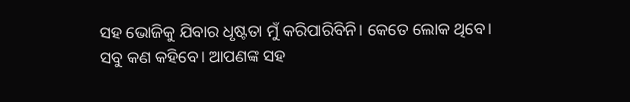ସହ ଭୋଜିକୁ ଯିବାର ଧୃଷ୍ଟତା ମୁଁ କରିପାରିବିନି। କେତେ ଲୋକ ଥିବେ। ସବୁ କଣ କହିବେ। ଆପଣଙ୍କ ସହ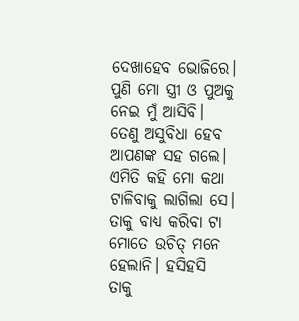ଦେଖାହେବ ଭୋଜିରେ। ପୁଣି ମୋ ସ୍ତ୍ରୀ ଓ ପୁଅକୁ ନେଇ ମୁଁ ଆସିବି। ତେଣୁ ଅସୁବିଧା ହେବ ଆପଣଙ୍କ ସହ ଗଲେ। ଏମିତି କହି ମୋ କଥା ଟାଳିବାକୁ ଲାଗିଲା ସେ। ତାକୁ ବାଧ୍ଯ କରିବା ଟା ମୋତେ ଉଚିତ୍ ମନେ ହେଲାନି। ହସିହସି ତାକୁ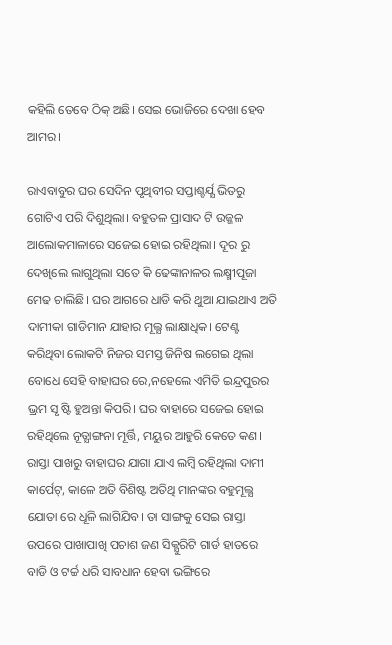କହିଲି ତେବେ ଠିକ୍ ଅଛି। ସେଇ ଭୋଜିରେ ଦେଖା ହେବ ଆମର।

ରାଏବାବୁର ଘର ସେଦିନ ପୃଥିବୀର ସପ୍ତାଶ୍ଚର୍ଯ୍ଯ ଭିତରୁ ଗୋଟିଏ ପରି ଦିଶୁଥିଲା। ବହୁତଳ ପ୍ରାସାଦ ଟି ଉଜ୍ଜଳ ଆଲୋକମାଳାରେ ସଜେଇ ହୋଇ ରହିଥିଲା। ଦୂର ରୁ ଦେଖିଲେ ଲାଗୁଥିଲା ସତେ କି ଢେଙ୍କାନାଳର ଲକ୍ଷ୍ମୀପୂଜା ମେଢ ଚାଲିଛି। ଘର ଆଗରେ ଧାଡି କରି ଥୁଆ ଯାଇଥାଏ ଅତି ଦାମୀକା ଗାଡିମାନ ଯାହାର ମୂଲ୍ଯ ଲାକ୍ଷାଧିକ। ଟେଣ୍ଟ କରିଥିବା ଲୋକଟି ନିଜର ସମସ୍ତ ଜିନିଷ ଲଗେଇ ଥିଲା ବୋଧେ ସେହି ବାହାଘର ରେ,ନହେଲେ ଏମିତି ଇନ୍ଦ୍ରପୁରର ଭ୍ରମ ସୃ ଷ୍ଟି ହୁଅନ୍ତା କିପରି। ଘର ବାହାରେ ସଜେଇ ହୋଇ ରହିଥିଲେ ନୂତ୍ଯାଙ୍ଗନା ମୂର୍ତ୍ତି, ମୟୁର ଆହୁରି କେତେ କଣ। ରାସ୍ତା ପାଖରୁ ବାହାଘର ଯାଗା ଯାଏ ଲମ୍ବି ରହିଥିଲା ଦାମୀ କାର୍ପେଟ୍, କାଳେ ଅତି ବିଶିଷ୍ଟ ଅତିଥି ମାନଙ୍କର ବହୁମୂଲ୍ଯ ଯୋତା ରେ ଧୂଳି ଲାଗିଯିବ। ତା ସାଙ୍ଗକୁ ସେଇ ରାସ୍ତା ଉପରେ ପାଖାପାଖି ପଚାଶ ଜଣ ସିକ୍ଯୁରିଟି ଗାର୍ଡ ହାତରେ ବାଡି ଓ ଟର୍ଚ୍ଚ ଧରି ସାବଧାନ ହେବା ଭଙ୍ଗିରେ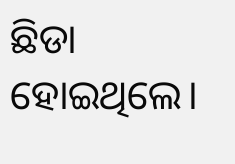ଛିଡା ହୋଇଥିଲେ।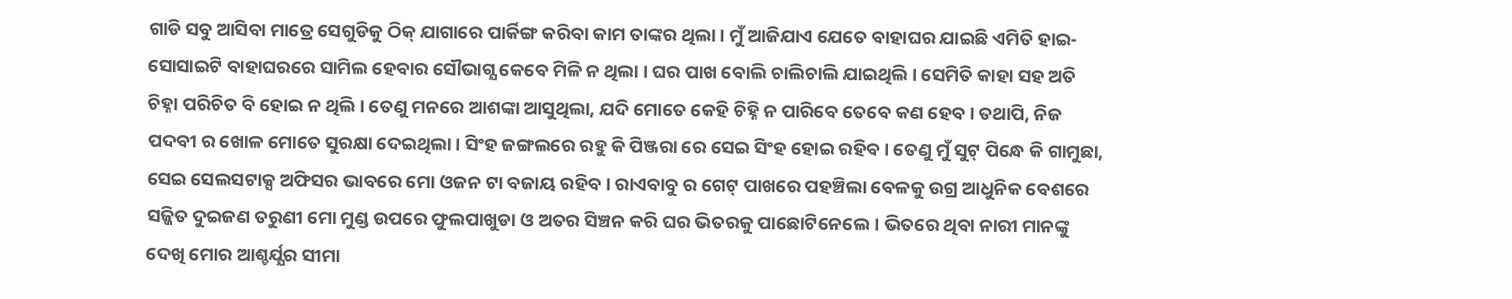ଗାଡି ସବୁ ଆସିବା ମାତ୍ରେ ସେଗୁଡିକୁ ଠିକ୍ ଯାଗାରେ ପାର୍କିଙ୍ଗ କରିବା କାମ ତାଙ୍କର ଥିଲା। ମୁଁ ଆଜିଯାଏ ଯେତେ ବାହାଘର ଯାଇଛି ଏମିତି ହାଇ-ସୋସାଇଟି ବାହାଘରରେ ସାମିଲ ହେବାର ସୌଭାଗ୍ଯ କେବେ ମିଳି ନ ଥିଲା । ଘର ପାଖ ବୋଲି ଚାଲିଚାଲି ଯାଇଥିଲି। ସେମିତି କାହା ସହ ଅତି ଚିହ୍ନା ପରିଚିତ ବି ହୋଇ ନ ଥିଲି। ତେଣୁ ମନରେ ଆଶଙ୍କା ଆସୁଥିଲା, ଯଦି ମୋତେ କେହି ଚିହ୍ନି ନ ପାରିବେ ତେବେ କଣ ହେବ। ତଥାପି, ନିଜ ପଦବୀ ର ଖୋଳ ମୋତେ ସୁରକ୍ଷା ଦେଇଥିଲା। ସିଂହ ଜଙ୍ଗଲରେ ରହୁ କି ପିଞ୍ଜରା ରେ ସେଇ ସିଂହ ହୋଇ ରହିବ। ତେଣୁ ମୁଁ ସୁଟ୍ ପିନ୍ଧେ କି ଗାମୁଛା, ସେଇ ସେଲସଟାକ୍ସ ଅଫିସର ଭାବରେ ମୋ ଓଜନ ଟା ବଜାୟ ରହିବ। ରାଏବାବୁ ର ଗେଟ୍ ପାଖରେ ପହଞ୍ଚିଲା ବେଳକୁ ଉଗ୍ର ଆଧୁନିକ ବେଶରେ ସଜ୍ଜିତ ଦୁଇଜଣ ତରୁଣୀ ମୋ ମୁଣ୍ଡ ଉପରେ ଫୁଲପାଖୁଡା ଓ ଅତର ସିଞ୍ଚନ କରି ଘର ଭିତରକୁ ପାଛୋଟିନେଲେ। ଭିତରେ ଥିବା ନାରୀ ମାନଙ୍କୁ ଦେଖି ମୋର ଆଶ୍ଚର୍ଯ୍ଯର ସୀମା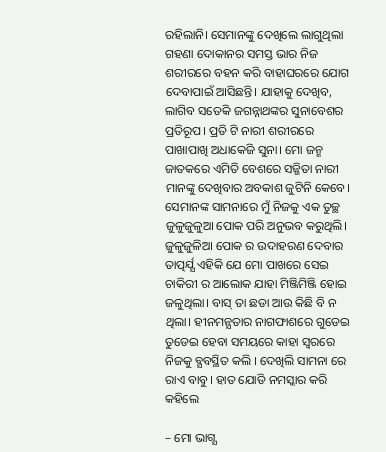ରହିଲାନି। ସେମାନଙ୍କୁ ଦେଖିଲେ ଲାଗୁଥିଲା ଗହଣା ଦୋକାନର ସମସ୍ତ ଭାର ନିଜ ଶରୀରରେ ବହନ କରି ବାହାଘରରେ ଯୋଗ ଦେବାପାଇଁ ଆସିଛନ୍ତି। ଯାହାକୁ ଦେଖିବ, ଲାଗିବ ସତେକି ଜଗନ୍ନାଥଙ୍କର ସୁନାବେଶର ପ୍ରତିରୂପ। ପ୍ରତି ଟି ନାରୀ ଶରୀରରେ ପାଖାପାଖି ଅଧାକେଜି ସୁନା। ମୋ ଜନ୍ମ ଜାତକରେ ଏମିତି ବେଶରେ ସଜ୍ଜିତା ନାରୀ ମାନଙ୍କୁ ଦେଖିବାର ଅବକାଶ ଜୁଟିନି କେବେ। ସେମାନଙ୍କ ସାମନାରେ ମୁଁ ନିଜକୁ ଏକ ତୁଚ୍ଛ ଜୁଳୁଜୁଳୁଆ ପୋକ ପରି ଅନୁଭବ କରୁଥିଲି। ଜୁଳୁଜୁଳିଆ ପୋକ ର ଉଦାହରଣ ଦେବାର ତାତ୍ପର୍ଯ୍ଯ ଏହିକି ଯେ ମୋ ପାଖରେ ସେଇ ଚାକିରୀ ର ଆଲୋକ ଯାହା ମିଞ୍ଜିମିଞ୍ଜି ହୋଇ ଜଳୁଥିଲା। ବାସ୍ ତା ଛଡା ଆଉ କିଛି ବି ନ ଥିଲା। ହୀନମନ୍ଯତାର ନାଗଫାଶରେ ଗୁଡେଇ ତୁଡେଇ ହେବା ସମୟରେ କାହା ସ୍ବରରେ ନିଜକୁ ବ୍ଯବସ୍ଥିତ କଲି । ଦେଖିଲି ସାମନା ରେ ରାଏ ବାବୁ। ହାତ ଯୋଡି ନମସ୍କାର କରି କହିଲେ

– ମୋ ଭାଗ୍ଯ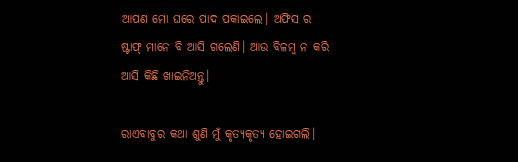ଆପଣ ମୋ ଘରେ ପାଦ ପକାଇଲେ। ଅଫିସ ର ଷ୍ଟାଫ୍ ମାନେ ବି ଆସି ଗଲେଣି। ଆଉ ବିଳମ୍ବ ନ କରି ଆସି କିଛି ଖାଇନିଅନ୍ତୁ।

ରାଏବାବୁର କଥା ଶୁଣି ମୁଁ କୃତ୍ଯକୃତ୍ଯ ହୋଇଗଲି।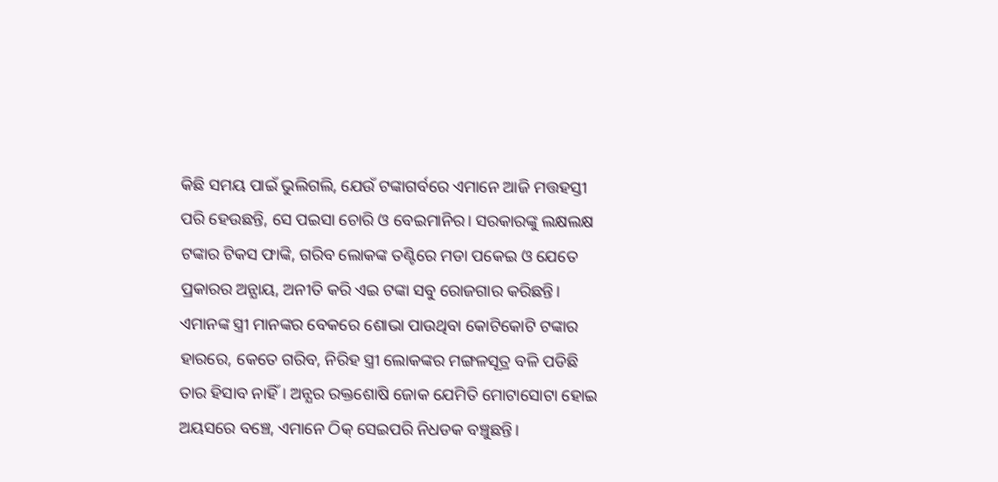କିଛି ସମୟ ପାଇଁ ଭୁଲିଗଲି, ଯେଉଁ ଟଙ୍କାଗର୍ବରେ ଏମାନେ ଆଜି ମତ୍ତହସ୍ତୀ ପରି ହେଉଛନ୍ତି, ସେ ପଇସା ଚୋରି ଓ ବେଇମାନିର। ସରକାରଙ୍କୁ ଲକ୍ଷଲକ୍ଷ ଟଙ୍କାର ଟିକସ ଫାଙ୍କି, ଗରିବ ଲୋକଙ୍କ ତଣ୍ଟିରେ ମଡା ପକେଇ ଓ ଯେତେ ପ୍ରକାରର ଅନ୍ଯାୟ, ଅନୀତି କରି ଏଇ ଟଙ୍କା ସବୁ ରୋଜଗାର କରିଛନ୍ତି। ଏମାନଙ୍କ ସ୍ତ୍ରୀ ମାନଙ୍କର ବେକରେ ଶୋଭା ପାଉଥିବା କୋଟିକୋଟି ଟଙ୍କାର ହାରରେ, କେତେ ଗରିବ, ନିରିହ ସ୍ତ୍ରୀ ଲୋକଙ୍କର ମଙ୍ଗଳସୂତ୍ର ବଳି ପଡିଛି ତାର ହିସାବ ନାହିଁ। ଅନ୍ଯର ରକ୍ତଶୋଷି ଜୋକ ଯେମିତି ମୋଟାସୋଟା ହୋଇ ଅୟସରେ ବଞ୍ଚେ, ଏମାନେ ଠିକ୍ ସେଇପରି ନିଧଡକ ବଞ୍ଚୁଛନ୍ତି।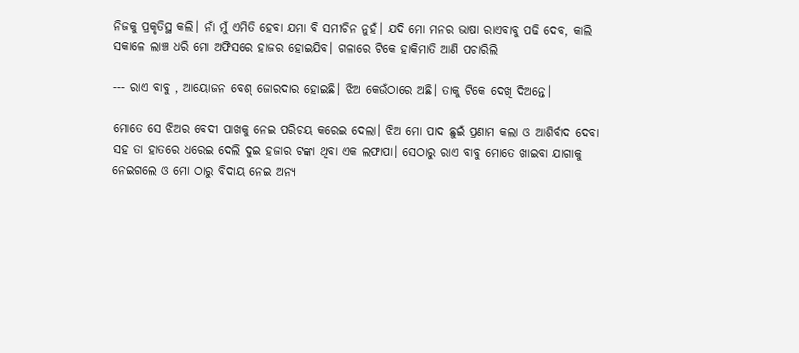ନିଜକୁ ପ୍ରକୃତିସ୍ଥ କଲି। ନାଁ ମୁଁ ଏମିତି ହେବା ଯମା ବି ସମୀଚିନ ନୁହଁ। ଯଦି ମୋ ମନର ଭାଷା ରାଏବାବୁ ପଢି ଦେବ, କାଲି ସକାଳେ ଲାଞ୍ଚ ଧରି ମୋ ଅଫିସରେ ହାଜର ହୋଇଯିବ। ଗଳାରେ ଟିକେ ହାକିମାତି ଆଣି ପଚାରିଲି

--- ରାଏ ବାବୁ , ଆୟୋଜନ ବେଶ୍ ଜୋରଦାର ହୋଇଛି। ଝିଅ କେଉଁଠାରେ ଅଛି। ତାକୁ ଟିକେ ଦେଖି ଦିଅନ୍ତେ।

ମୋତେ ସେ ଝିଅର ବେଦୀ ପାଖକୁ ନେଇ ପରିଚୟ କରେଇ ଦେଲା। ଝିଅ ମୋ ପାଦ ଛୁଇଁ ପ୍ରଣାମ କଲା ଓ ଆଶିର୍ବାଦ ଦେବା ସହ ତା ହାତରେ ଧରେଇ ଦେଲି ଦୁଇ ହଜାର ଟଙ୍କା ଥିବା ଏକ ଲଫାପା। ସେଠାରୁ ରାଏ ବାବୁ ମୋତେ ଖାଇବା ଯାଗାକୁ ନେଇଗଲେ ଓ ମୋ ଠାରୁ ବିଦାୟ ନେଇ ଅନ୍ଯ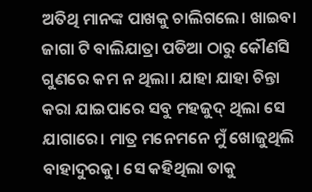ଅତିଥି ମାନଙ୍କ ପାଖକୁ ଚାଲିଗଲେ। ଖାଇବା ଜାଗା ଟି ବାଲିଯାତ୍ରା ପଡିଆ ଠାରୁ କୌଣସି ଗୁଣରେ କମ ନ ଥିଲା। ଯାହା ଯାହା ଚିନ୍ତା କରା ଯାଇପାରେ ସବୁ ମହଜୁଦ୍ ଥିଲା ସେ ଯାଗାରେ। ମାତ୍ର ମନେମନେ ମୁଁ ଖୋଜୁଥିଲି ବାହାଦୁରକୁ। ସେ କହିଥିଲା ତାକୁ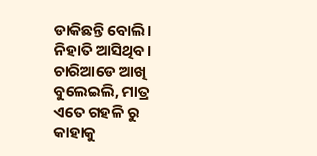ଡାକିଛନ୍ତି ବୋଲି। ନିହାତି ଆସିଥିବ। ଚାରିଆଡେ ଆଖି ବୁଲେଇଲି, ମାତ୍ର ଏତେ ଗହଳି ରୁ କାହାକୁ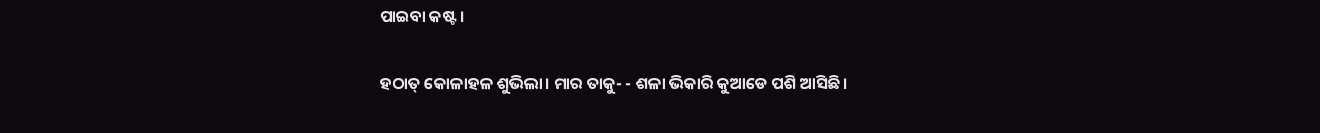ପାଇବା କଷ୍ଟ।

ହଠାତ୍ କୋଳାହଳ ଶୁଭିଲା। ମାର ତାକୁ- - ଶଳା ଭିକାରି କୁଆଡେ ପଶି ଆସିଛି।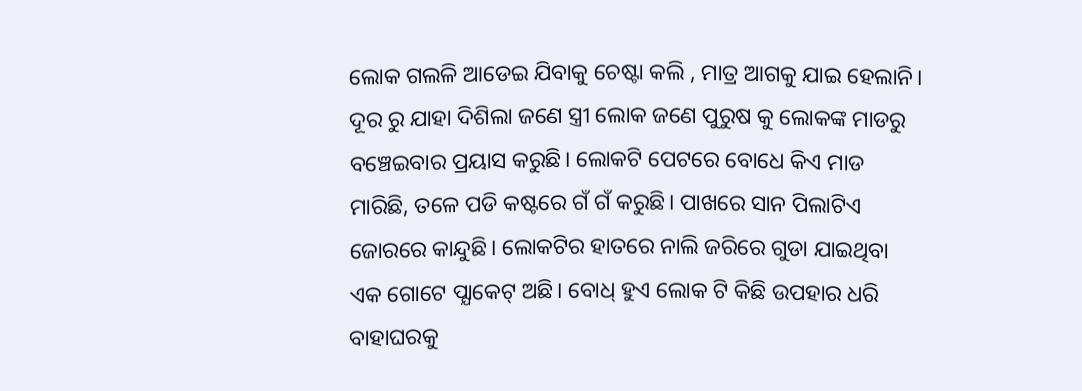ଲୋକ ଗଲଳି ଆଡେଇ ଯିବାକୁ ଚେଷ୍ଟା କଲି , ମାତ୍ର ଆଗକୁ ଯାଇ ହେଲାନି। ଦୂର ରୁ ଯାହା ଦିଶିଲା ଜଣେ ସ୍ତ୍ରୀ ଲୋକ ଜଣେ ପୁରୁଷ କୁ ଲୋକଙ୍କ ମାଡରୁ ବଞ୍ଚେଇବାର ପ୍ରୟାସ କରୁଛି। ଲୋକଟି ପେଟରେ ବୋଧେ କିଏ ମାଡ ମାରିଛି, ତଳେ ପଡି କଷ୍ଟରେ ଗଁ ଗଁ କରୁଛି। ପାଖରେ ସାନ ପିଲାଟିଏ ଜୋରରେ କାନ୍ଦୁଛି। ଲୋକଟିର ହାତରେ ନାଲି ଜରିରେ ଗୁଡା ଯାଇଥିବା ଏକ ଗୋଟେ ପ୍ଯାକେଟ୍ ଅଛି। ବୋଧ୍ ହୁଏ ଲୋକ ଟି କିଛି ଉପହାର ଧରି ବାହାଘରକୁ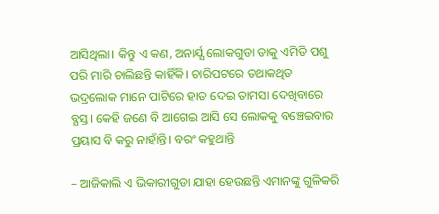ଆସିଥିଲା। କିନ୍ତୁ ଏ କଣ, ଅନାର୍ଯ୍ଯ ଲୋକଗୁଡା ତାକୁ ଏମିତି ପଶୁ ପରି ମାରି ଚାଲିଛନ୍ତି କାହିଁକି। ଚାରିପଟରେ ତଥାକଥିତ ଭଦ୍ରଲୋକ ମାନେ ପାଟିରେ ହାତ ଦେଇ ତାମସା ଦେଖିବାରେ ବ୍ଯସ୍ତ। କେହି ଜଣେ ବି ଆଗେଇ ଆସି ସେ ଲୋକକୁ ବଞ୍ଚେଇବାର ପ୍ରୟାସ ବି କରୁ ନାହାଁନ୍ତି। ବରଂ କହୁଥାନ୍ତି

– ଆଜିକାଲି ଏ ଭିକାରୀଗୁଡା ଯାହା ହେଉଛନ୍ତି ଏମାନଙ୍କୁ ଗୁଳିକରି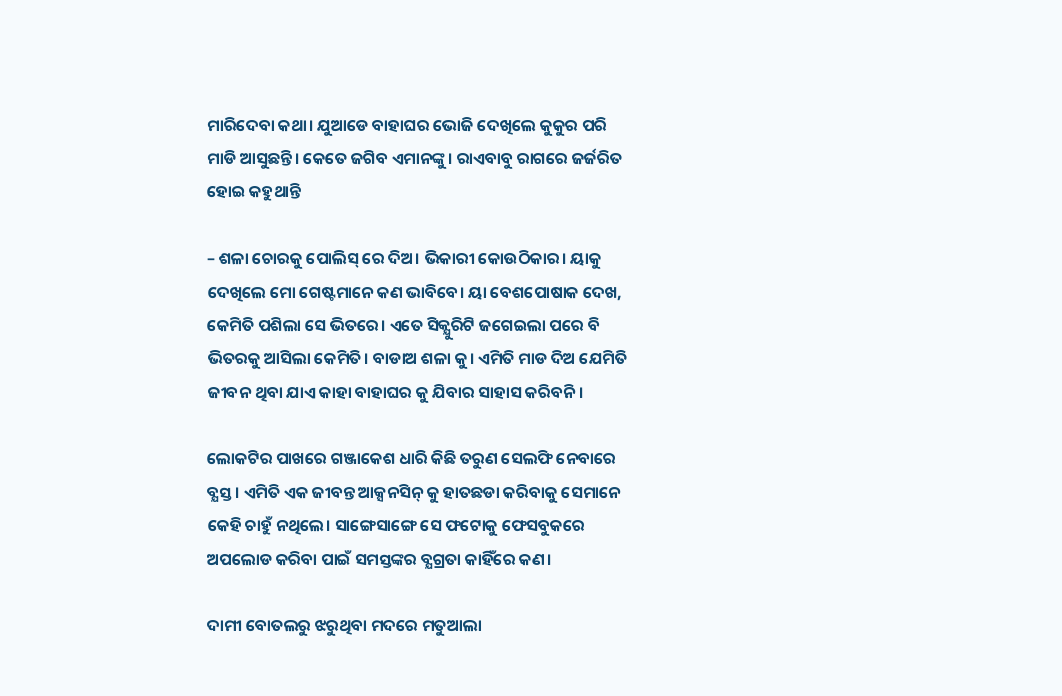ମାରିଦେବା କଥା। ଯୁଆଡେ ବାହାଘର ଭୋଜି ଦେଖିଲେ କୁକୁର ପରି ମାଡି ଆସୁଛନ୍ତି। କେତେ ଜଗିବ ଏମାନଙ୍କୁ। ରାଏବାବୁ ରାଗରେ ଜର୍ଜରିତ ହୋଇ କହୁଥାନ୍ତି

– ଶଳା ଚୋରକୁ ପୋଲିସ୍ ରେ ଦିଅ। ଭିକାରୀ କୋଉଠିକାର। ୟାକୁ ଦେଖିଲେ ମୋ ଗେଷ୍ଟମାନେ କଣ ଭାବିବେ। ୟା ବେଶପୋଷାକ ଦେଖ, କେମିତି ପଶିଲା ସେ ଭିତରେ। ଏତେ ସିକ୍ଯୁରିଟି ଜଗେଇଲା ପରେ ବି ଭିତରକୁ ଆସିଲା କେମିତି। ବାଡାଅ ଶଳା କୁ। ଏମିତି ମାଡ ଦିଅ ଯେମିତି ଜୀବନ ଥିବା ଯାଏ କାହା ବାହାଘର କୁ ଯିବାର ସାହାସ କରିବନି।

ଲୋକଟିର ପାଖରେ ଗଞ୍ଜାକେଶ ଧାରି କିଛି ତରୁଣ ସେଲଫି ନେବାରେ ବ୍ଯସ୍ତ। ଏମିତି ଏକ ଜୀବନ୍ତ ଆକ୍ସନସିନ୍ କୁ ହାତଛଡା କରିବାକୁ ସେମାନେ କେହି ଚାହୁଁ ନଥିଲେ। ସାଙ୍ଗେସାଙ୍ଗେ ସେ ଫଟୋକୁ ଫେସବୁକରେ ଅପଲୋଡ କରିବା ପାଇଁ ସମସ୍ତଙ୍କର ବ୍ଯଗ୍ରତା କାହିଁରେ କଣ।

ଦାମୀ ବୋତଲରୁ ଝରୁଥିବା ମଦରେ ମତୁଆଲା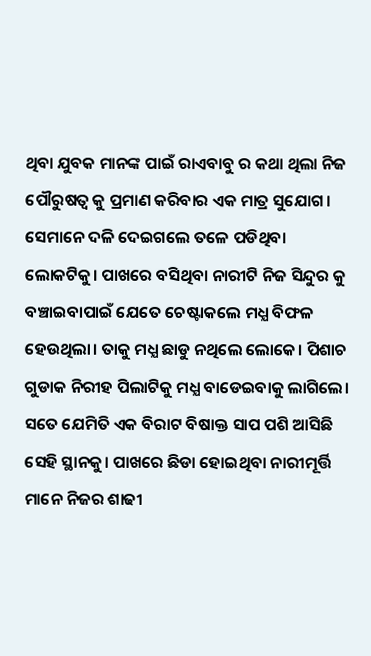ଥିବା ଯୁବକ ମାନଙ୍କ ପାଇଁ ରାଏବାବୁ ର କଥା ଥିଲା ନିଜ ପୌରୁଷତ୍ବ କୁ ପ୍ରମାଣ କରିବାର ଏକ ମାତ୍ର ସୁଯୋଗ। ସେମାନେ ଦଳି ଦେଇଗଲେ ତଳେ ପଡିଥିବା ଲୋକଟିକୁ। ପାଖରେ ବସିଥିବା ନାରୀଟି ନିଜ ସିନ୍ଦୁର କୁ ବଞ୍ଚାଇବାପାଇଁ ଯେତେ ଚେଷ୍ଟାକଲେ ମଧ୍ଯ ବିଫଳ ହେଉଥିଲା। ତାକୁ ମଧ୍ଯ ଛାଡୁ ନଥିଲେ ଲୋକେ। ପିଶାଚ ଗୁଡାକ ନିରୀହ ପିଲାଟିକୁ ମଧ୍ଯ ବାଡେଇବାକୁ ଲାଗିଲେ। ସତେ ଯେମିତି ଏକ ବିରାଟ ବିଷାକ୍ତ ସାପ ପଶି ଆସିଛି ସେହି ସ୍ଥାନକୁ। ପାଖରେ ଛିଡା ହୋଇଥିବା ନାରୀମୂର୍ତ୍ତି ମାନେ ନିଜର ଶାଢୀ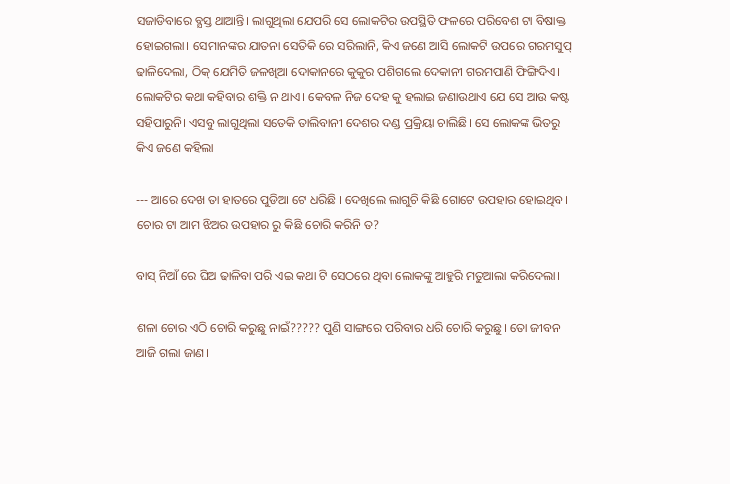ସଜାଡିବାରେ ବ୍ଯସ୍ତ ଥାଆନ୍ତି। ଲାଗୁଥିଲା ଯେପରି ସେ ଲୋକଟିର ଉପସ୍ଥିତି ଫଳରେ ପରିବେଶ ଟା ବିଷାକ୍ତ ହୋଇଗଲା। ସେମାନଙ୍କର ଯାତନା ସେତିକି ରେ ସରିଲାନି, କିଏ ଜଣେ ଆସି ଲୋକଟି ଉପରେ ଗରମସୁପ୍ ଢାଳିଦେଲା, ଠିକ୍ ଯେମିତି ଜଳଖିଆ ଦୋକାନରେ କୁକୁର ପଶିଗଲେ ଦେକାନୀ ଗରମପାଣି ଫିଙ୍ଗିଦିଏ। ଲୋକଟିର କଥା କହିବାର ଶକ୍ତି ନ ଥାଏ। କେବଳ ନିଜ ଦେହ କୁ ହଲାଇ ଜଣାଉଥାଏ ଯେ ସେ ଆଉ କଷ୍ଟ ସହିପାରୁନି। ଏସବୁ ଲାଗୁଥିଲା ସତେକି ତାଲିବାନୀ ଦେଶର ଦଣ୍ଡ ପ୍ରକ୍ରିୟା ଚାଲିଛି। ସେ ଲୋକଙ୍କ ଭିତରୁ କିଏ ଜଣେ କହିଲା

--- ଆରେ ଦେଖ ତା ହାତରେ ପୁଡିଆ ଟେ ଧରିଛି । ଦେଖିଲେ ଲାଗୁଚି କିଛି ଗୋଟେ ଉପହାର ହୋଇଥିବ। ଚୋର ଟା ଆମ ଝିଅର ଉପହାର ରୁ କିଛି ଚୋରି କରିନି ତ?

ବାସ୍ ନିଆଁ ରେ ଘିଅ ଢାଳିବା ପରି ଏଇ କଥା ଟି ସେଠରେ ଥିବା ଲୋକଙ୍କୁ ଆହୁରି ମତୁଆଲା କରିଦେଲା।

ଶଳା ଚୋର ଏଠି ଚୋରି କରୁଛୁ ନାଇଁ????? ପୁଣି ସାଙ୍ଗରେ ପରିବାର ଧରି ଚୋରି କରୁଛୁ। ତୋ ଜୀବନ ଆଜି ଗଲା ଜାଣ।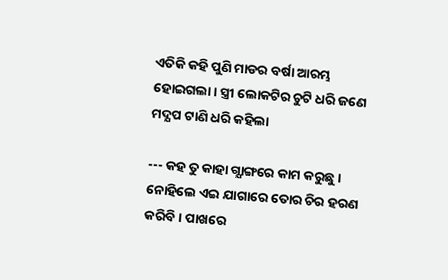ଏତିକି କହି ପୁଣି ମାଡର ବର୍ଷା ଆରମ୍ଭ ହୋଇଗଲା। ସ୍ତ୍ରୀ ଲୋକଟିର ଚୁଟି ଧରି ଜଣେ ମଦ୍ଯପ ଟାଣି ଧରି କହିଲା

--- କହ ତୁ କାହା ଗ୍ଯାଙ୍ଗରେ କାମ କରୁଛୁ। ନୋହିଲେ ଏଇ ଯାଗାରେ ତୋର ଚିର ହରଣ କରିବି। ପାଖରେ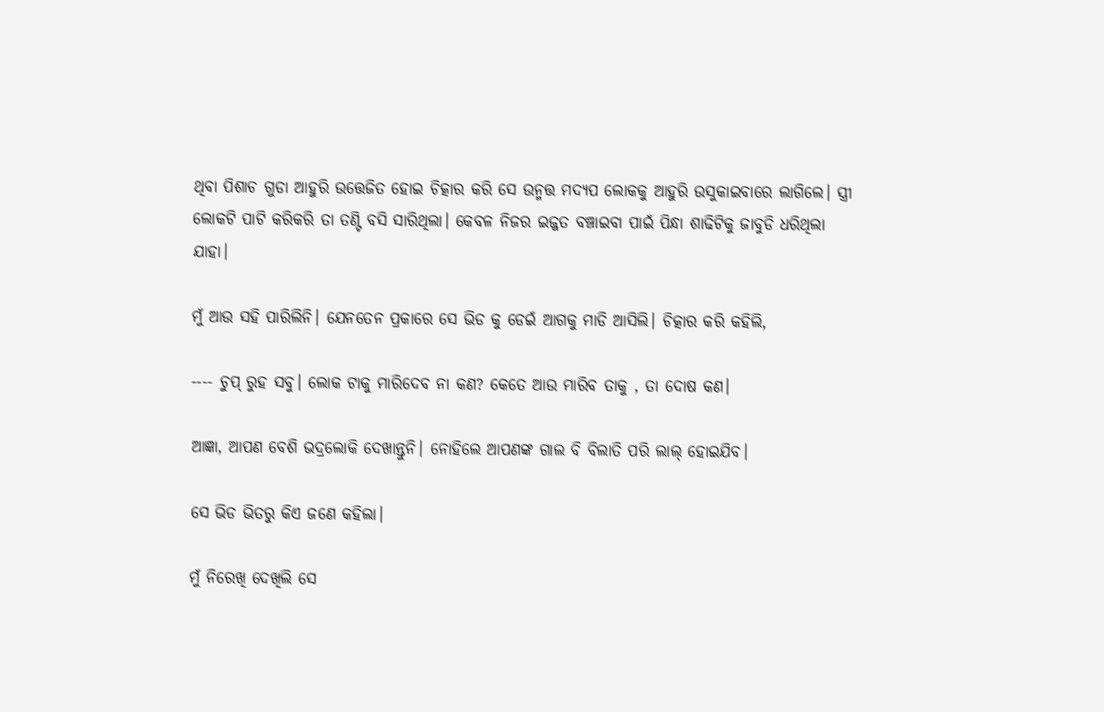ଥିବା ପିଶାଚ ଗୁଡା ଆହୁରି ଉତ୍ତେଜିତ ହୋଇ ଚିତ୍କାର କରି ସେ ଉନ୍ମତ୍ତ ମଦ୍ଯପ ଲୋକକୁ ଆହୁରି ଉସୁକାଇବାରେ ଲାଗିଲେ। ସ୍ତ୍ରୀ ଲୋକଟି ପାଟି କରିକରି ତା ତଣ୍ଟି ବସି ସାରିଥିଲା। କେବଳ ନିଜର ଇଜ୍ଜତ ବଞ୍ଚାଇବା ପାଇଁ ପିନ୍ଧା ଶାଢିଟିକୁ ଜାବୁଡି ଧରିଥିଲା ଯାହା।

ମୁଁ ଆଉ ସହି ପାରିଲିନି। ଯେନତେନ ପ୍ରକାରେ ସେ ଭିଡ କୁ ଡେଇଁ ଆଗକୁ ମାଡି ଆସିଲି। ଚିତ୍କାର କରି କହିଲି,

---- ଚୁପ୍ ରୁହ ସବୁ। ଲୋକ ଟାକୁ ମାରିଦେବ ନା କଣ? କେତେ ଆଉ ମାରିବ ତାକୁ , ତା ଦୋଷ କଣ।

ଆଜ୍ଞା, ଆପଣ ବେଶି ଭଦ୍ରଲୋକି ଦେଖାନ୍ତୁନି। ନୋହିଲେ ଆପଣଙ୍କ ଗାଲ ବି ବିଲାତି ପରି ଲାଲ୍ ହୋଇଯିବ।

ସେ ଭିଡ ଭିତରୁ କିଏ ଜଣେ କହିଲା।

ମୁଁ ନିରେଖି ଦେଖିଲି ସେ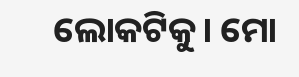ଲୋକଟିକୁ। ମୋ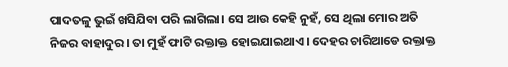ପାଦତଳୁ ଭୁଇଁ ଖସିଯିବା ପରି ଲାଗିଲା। ସେ ଆଉ କେହି ନୁହଁ, ସେ ଥିଲା ମୋର ଅତି ନିଜର ବାହାଦୁର। ତା ମୁହଁ ଫାଟି ରକ୍ତାକ୍ତ ହୋଇଯାଇଥାଏ। ଦେହର ଚାରିଆଡେ ରକ୍ତାକ୍ତ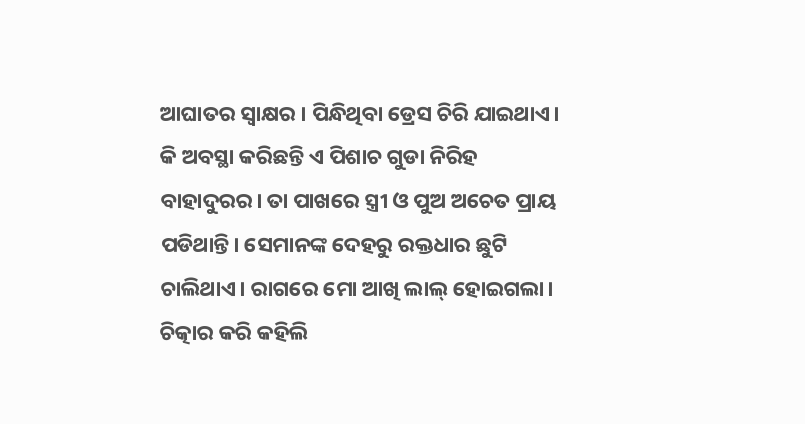ଆଘାତର ସ୍ବାକ୍ଷର । ପିନ୍ଧିଥିବା ଡ୍ରେସ ଚିରି ଯାଇଥାଏ। କି ଅବସ୍ଥା କରିଛନ୍ତି ଏ ପିଶାଚ ଗୁଡା ନିରିହ ବାହାଦୁରର। ତା ପାଖରେ ସ୍ତ୍ରୀ ଓ ପୁଅ ଅଚେତ ପ୍ରାୟ ପଡିଥାନ୍ତି। ସେମାନଙ୍କ ଦେହରୁ ରକ୍ତଧାର ଛୁଟି ଚାଲିଥାଏ। ରାଗରେ ମୋ ଆଖି ଲାଲ୍ ହୋଇଗଲା। ଚିତ୍କାର କରି କହିଲି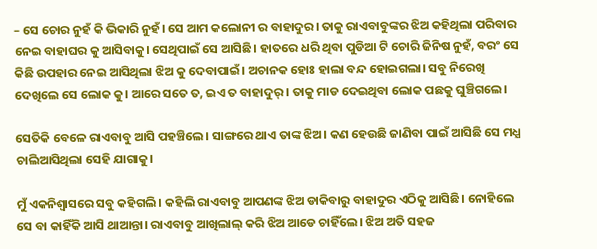– ସେ ଚୋର ନୁହଁ କି ଭିକାରି ନୁହଁ। ସେ ଆମ କଲୋନୀ ର ବାହାଦୁର। ତାକୁ ରାଏବାବୁଙ୍କର ଝିଅ କହିଥିଲା ପରିବାର ନେଇ ବାହାଘର କୁ ଆସିବାକୁ। ସେଥିପାଇଁ ସେ ଆସିଛି। ହାତରେ ଧରି ଥିବା ପୁଡିଆ ଟି ଚୋରି ଜିନିଷ ନୁହଁ, ବରଂ ସେ କିଛି ଉପହାର ନେଇ ଆସିଥିଲା ଝିଅ କୁ ଦେବାପାଇଁ। ଅଚାନକ ହୋଃ ହାଲା ବନ୍ଦ ହୋଇଗଲା। ସବୁ ନିରେଖି ଦେଖିଲେ ସେ ଲୋକ କୁ। ଆରେ ସତେ ତ, ଇଏ ତ ବାହାଦୁର୍ । ତାକୁ ମାଡ ଦେଇଥିବା ଲୋକ ପଛକୁ ଘୁଞ୍ଚିଗଲେ।

ସେତିକି ବେଳେ ରାଏବାବୁ ଆସି ପହଞ୍ଚିଲେ। ସାଙ୍ଗରେ ଥାଏ ତାଙ୍କ ଝିଅ। କଣ ହେଉଛି ଜାଣିବା ପାଇଁ ଆସିଛି ସେ ମଧ୍ଯ ଚାଲିଆସିଥିଲା ସେହି ଯାଗାକୁ।

ମୁଁ ଏକନିଶ୍ବାସରେ ସବୁ କହିଗଲି। କହିଲି ରାଏବାବୁ ଆପଣଙ୍କ ଝିଅ ଡାକିବାରୁ ବାହାଦୁର ଏଠିକୁ ଆସିଛି। ନୋହିଲେ ସେ ବା କାହିଁକି ଆସି ଥାଆନ୍ତା। ରାଏବାବୁ ଆଖିଲାଲ୍ କରି ଝିଅ ଆଡେ ଚାହିଁଲେ। ଝିଅ ଅତି ସହଜ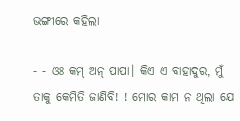ଭଙ୍ଗୀରେ କହିଲା

- - ଓଃ କମ୍ ଅନ୍ ପାପା। କିଏ ଏ ବାହାଦୁର, ମୁଁ ତାକୁ କେମିତି ଜାଣିବି! ! ମୋର କାମ ନ ଥିଲା ଯେ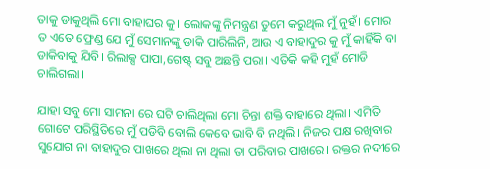ତାକୁ ଡାକୁଥିଲି ମୋ ବାହାଘର କୁ। ଲୋକଙ୍କୁ ନିମନ୍ତ୍ରଣ ତୁମେ କରୁଥିଲ ମୁଁ ନୁହଁ। ମୋର ତ ଏତେ ଫ୍ରେଣ୍ଡ ଯେ ମୁଁ ସେମାନଙ୍କୁ ଡାକି ପାରିଲିନି, ଆଉ ଏ ବାହାଦୁର କୁ ମୁଁ କାହିଁକି ବା ଡାକିବାକୁ ଯିବି। ରିଲାକ୍ସ ପାପା,ଗେଷ୍ଟ୍ ସବୁ ଅଛନ୍ତି ପରା। ଏତିକି କହି ମୁହଁ ମୋଡି ଚାଲିଗଲା।

ଯାହା ସବୁ ମୋ ସାମନା ରେ ଘଟି ଚାଲିଥିଲା ମୋ ଚିନ୍ତା ଶକ୍ତି ବାହାରେ ଥିଲା। ଏମିତି ଗୋଟେ ପରିସ୍ଥିତିରେ ମୁଁ ପଡିବି ବୋଲି କେବେ ଭାବି ବି ନଥିଲି। ନିଜର ପକ୍ଷ ରଖିବାର ସୁଯୋଗ ନା ବାହାଦୁର ପାଖରେ ଥିଲା ନା ଥିଲା ତା ପରିବାର ପାଖରେ। ରକ୍ତର ନଦୀରେ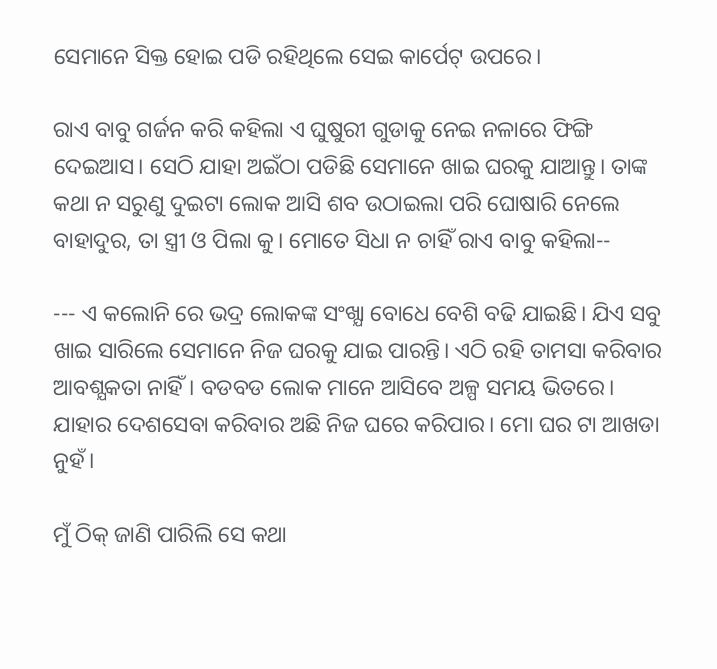ସେମାନେ ସିକ୍ତ ହୋଇ ପଡି ରହିଥିଲେ ସେଇ କାର୍ପେଟ୍ ଉପରେ।

ରାଏ ବାବୁ ଗର୍ଜନ କରି କହିଲା ଏ ଘୁଷୁରୀ ଗୁଡାକୁ ନେଇ ନଳାରେ ଫିଙ୍ଗି ଦେଇଆସ। ସେଠି ଯାହା ଅଇଁଠା ପଡିଛି ସେମାନେ ଖାଇ ଘରକୁ ଯାଆନ୍ତୁ। ତାଙ୍କ କଥା ନ ସରୁଣୁ ଦୁଇଟା ଲୋକ ଆସି ଶବ ଉଠାଇଲା ପରି ଘୋଷାରି ନେଲେ ବାହାଦୁର, ତା ସ୍ତ୍ରୀ ଓ ପିଲା କୁ। ମୋତେ ସିଧା ନ ଚାହିଁ ରାଏ ବାବୁ କହିଲା--

--- ଏ କଲୋନି ରେ ଭଦ୍ର ଲୋକଙ୍କ ସଂଖ୍ଯା ବୋଧେ ବେଶି ବଢି ଯାଇଛି। ଯିଏ ସବୁ ଖାଇ ସାରିଲେ ସେମାନେ ନିଜ ଘରକୁ ଯାଇ ପାରନ୍ତି। ଏଠି ରହି ତାମସା କରିବାର ଆବଶ୍ଯକତା ନାହିଁ। ବଡବଡ ଲୋକ ମାନେ ଆସିବେ ଅଳ୍ପ ସମୟ ଭିତରେ। ଯାହାର ଦେଶସେବା କରିବାର ଅଛି ନିଜ ଘରେ କରିପାର। ମୋ ଘର ଟା ଆଖଡା ନୁହଁ।

ମୁଁ ଠିକ୍ ଜାଣି ପାରିଲି ସେ କଥା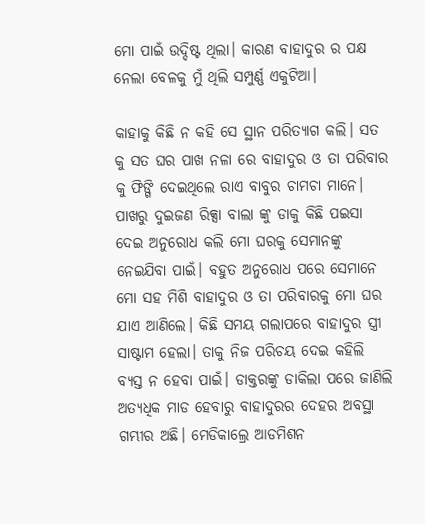ମୋ ପାଇଁ ଉଦ୍ଦିଷ୍ଟ ଥିଲା। କାରଣ ବାହାଦୁର ର ପକ୍ଷ ନେଲା ବେଳକୁ ମୁଁ ଥିଲି ସମ୍ପୁର୍ଣ୍ଣ ଏକୁଟିଆ।

କାହାକୁ କିଛି ନ କହି ସେ ସ୍ଥାନ ପରିତ୍ଯାଗ କଲି। ସତ କୁ ସତ ଘର ପାଖ ନଳା ରେ ବାହାଦୁର ଓ ତା ପରିବାର କୁ ଫିଙ୍ଗି ଦେଇଥିଲେ ରାଏ ବାବୁର ଚାମଚା ମାନେ। ପାଖରୁ ଦୁଇଜଣ ରିକ୍ସା ବାଲା ଙ୍କୁ ଡାକୁ କିଛି ପଇସା ଦେଇ ଅନୁରୋଧ କଲି ମୋ ଘରକୁ ସେମାନଙ୍କୁ ନେଇଯିବା ପାଇଁ। ବହୁତ ଅନୁରୋଧ ପରେ ସେମାନେ ମୋ ସହ ମିଶି ବାହାଦୁର ଓ ତା ପରିବାରକୁ ମୋ ଘର ଯାଏ ଆଣିଲେ। କିଛି ସମୟ ଗଲାପରେ ବାହାଦୁର ସ୍ତ୍ରୀ ସାଷ୍ଟାମ ହେଲା। ତାକୁ ନିଜ ପରିଚୟ ଦେଇ କହିଲି ବ୍ଯସ୍ତ ନ ହେବା ପାଇଁ। ଡାକ୍ତରଙ୍କୁ ଡାକିଲା ପରେ ଜାଣିଲି ଅତ୍ୟଧିକ ମାଡ ହେବାରୁ ବାହାଦୁରର ଦେହର ଅବସ୍ଥା ଗମ୍ଭୀର ଅଛି। ମେଡିକାଲ୍ରେ ଆଡମିଶନ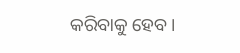କରିବାକୁ ହେବ।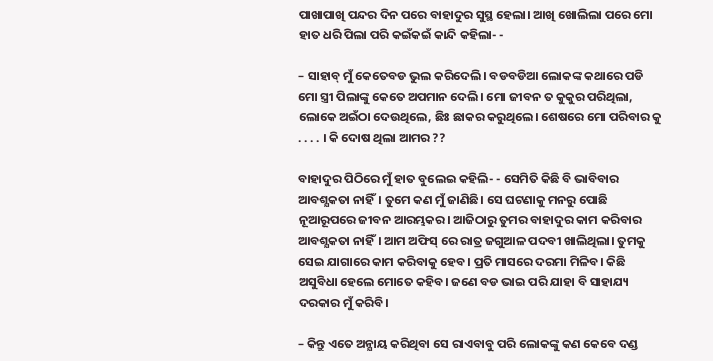ପାଖାପାଖି ପନ୍ଦର ଦିନ ପରେ ବାହାଦୁର ସୁସ୍ଥ ହେଲା। ଆଖି ଖୋଲିଲା ପରେ ମୋ ହାତ ଧରି ପିଲା ପରି କଇଁକଇଁ କାନ୍ଦି କହିଲା- -

– ସାହାବ୍ ମୁଁ କେତେବଡ ଭୁଲ କରିଦେଲି। ବଡବଡିଆ ଲୋକଙ୍କ କଥାରେ ପଡି ମୋ ସ୍ତ୍ରୀ ପିଲାଙ୍କୁ କେତେ ଅପମାନ ଦେଲି। ମୋ ଜୀବନ ତ କୁକୁର ପରିଥିଲା, ଲୋକେ ଅଇଁଠା ଦେଉଥିଲେ, ଛିଃ ଛାକର କରୁଥିଲେ। ଶେଷରେ ମୋ ପରିବାର କୁ . . . . । କି ଦୋଷ ଥିଲା ଆମର ??

ବାହାଦୁର ପିଠିରେ ମୁଁ ହାତ ବୁଲେଇ କହିଲି- - ସେମିତି କିଛି ବି ଭାବିବାର ଆବଶ୍ଯକତା ନାହିଁ। ତୁମେ କଣ ମୁଁ ଜାଣିଛି। ସେ ଘଟଣାକୁ ମନରୁ ପୋଛି ନୂଆରୂପରେ ଜୀବନ ଆରମ୍ଭକର। ଆଜିଠାରୁ ତୁମର ବାହାଦୁର କାମ କରିବାର ଆବଶ୍ଯକତା ନାହିଁ। ଆମ ଅଫିସ୍ ରେ ରାତ୍ର ଜଗୁଆଳ ପଦବୀ ଖାଲିଥିଲା। ତୁମକୁ ସେଇ ଯାଗାରେ କାମ କରିବାକୁ ହେବ। ପ୍ରତି ମାସରେ ଦରମା ମିଳିବ। କିଛି ଅସୁବିଧା ହେଲେ ମୋତେ କହିବ। ଜଣେ ବଡ ଭାଇ ପରି ଯାହା ବି ସାହାଯ୍ୟ ଦରକାର ମୁଁ କରିବି।

– କିନ୍ତୁ ଏତେ ଅନ୍ଯାୟ କରିଥିବା ସେ ରାଏବାବୁ ପରି ଲୋକଙ୍କୁ କଣ କେବେ ଦଣ୍ଡ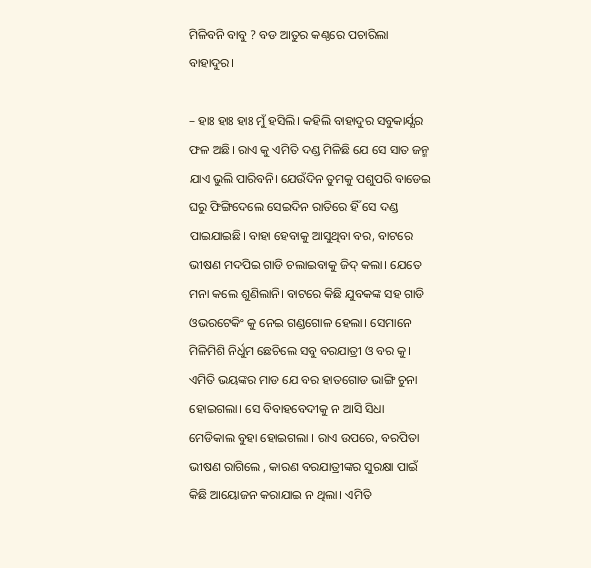ମିଳିବନି ବାବୁ ? ବଡ ଆତୁର କଣ୍ଠରେ ପଚାରିଲା ବାହାଦୁର।

– ହାଃ ହାଃ ହାଃ ମୁଁ ହସିଲି। କହିଲି ବାହାଦୁର ସବୁକାର୍ଯ୍ଯର ଫଳ ଅଛି। ରାଏ କୁ ଏମିତି ଦଣ୍ଡ ମିଳିଛି ଯେ ସେ ସାତ ଜନ୍ମ ଯାଏ ଭୁଲି ପାରିବନି। ଯେଉଁଦିନ ତୁମକୁ ପଶୁପରି ବାଡେଇ ଘରୁ ଫିଙ୍ଗିଦେଲେ ସେଇଦିନ ରାତିରେ ହିଁ ସେ ଦଣ୍ଡ ପାଇଯାଇଛି। ବାହା ହେବାକୁ ଆସୁଥିବା ବର, ବାଟରେ ଭୀଷଣ ମଦପିଇ ଗାଡି ଚଲାଇବାକୁ ଜିଦ୍ କଲା। ଯେତେ ମନା କଲେ ଶୁଣିଲାନି। ବାଟରେ କିଛି ଯୁବକଙ୍କ ସହ ଗାଡି ଓଭରଟେକିଂ କୁ ନେଇ ଗଣ୍ଡଗୋଳ ହେଲା। ସେମାନେ ମିଳିମିଶି ନିର୍ଧୁମ ଛେଚିଲେ ସବୁ ବରଯାତ୍ରୀ ଓ ବର କୁ। ଏମିତି ଭୟଙ୍କର ମାଡ ଯେ ବର ହାତଗୋଡ ଭାଙ୍ଗି ଚୁନା ହୋଇଗଲା। ସେ ବିବାହବେଦୀକୁ ନ ଆସି ସିଧା ମେଡିକାଲ ବୁହା ହୋଇଗଲା । ରାଏ ଉପରେ, ବରପିତା ଭୀଷଣ ରାଗିଲେ , କାରଣ ବରଯାତ୍ରୀଙ୍କର ସୁରକ୍ଷା ପାଇଁ କିଛି ଆୟୋଜନ କରାଯାଇ ନ ଥିଲା। ଏମିତି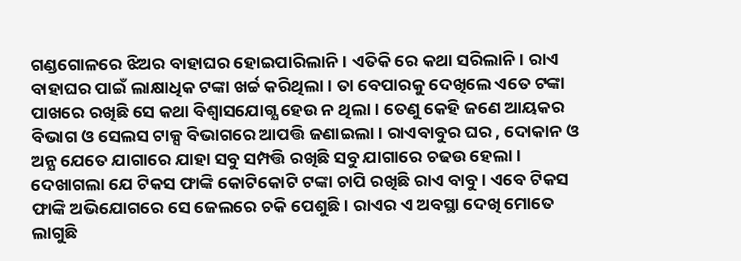ଗଣ୍ଡଗୋଳରେ ଝିଅର ବାହାଘର ହୋଇପାରିଲାନି। ଏତିକି ରେ କଥା ସରିଲାନି। ରାଏ ବାହାଘର ପାଇଁ ଲାକ୍ଷାଧିକ ଟଙ୍କା ଖର୍ଚ୍ଚ କରିଥିଲା। ତା ବେପାରକୁ ଦେଖିଲେ ଏତେ ଟଙ୍କା ପାଖରେ ରଖିଛି ସେ କଥା ବିଶ୍ବାସଯୋଗ୍ଯ ହେଉ ନ ଥିଲା। ତେଣୁ କେହି ଜଣେ ଆୟକର ବିଭାଗ ଓ ସେଲସ ଟାକ୍ସ ବିଭାଗରେ ଆପତ୍ତି ଜଣାଇଲା। ରାଏବାବୁର ଘର , ଦୋକାନ ଓ ଅନ୍ଯ ଯେତେ ଯାଗାରେ ଯାହା ସବୁ ସମ୍ପତ୍ତି ରଖିଛି ସବୁ ଯାଗାରେ ଚଢଉ ହେଲା। ଦେଖାଗଲା ଯେ ଟିକସ ଫାଙ୍କି କୋଟିକୋଟି ଟଙ୍କା ଚାପି ରଖିଛି ରାଏ ବାବୁ। ଏବେ ଟିକସ ଫାଙ୍କି ଅଭିଯୋଗରେ ସେ ଜେଲରେ ଚକି ପେଶୁଛି। ରାଏର ଏ ଅବସ୍ଥା ଦେଖି ମୋତେ ଲାଗୁଛି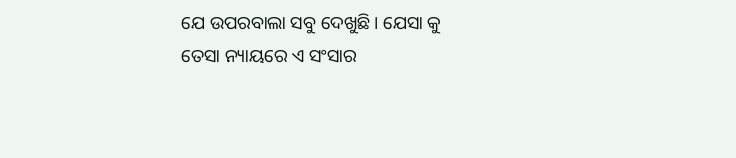ଯେ ଉପରବାଲା ସବୁ ଦେଖୁଛି। ଯେସା କୁ ତେସା ନ୍ୟାୟରେ ଏ ସଂସାର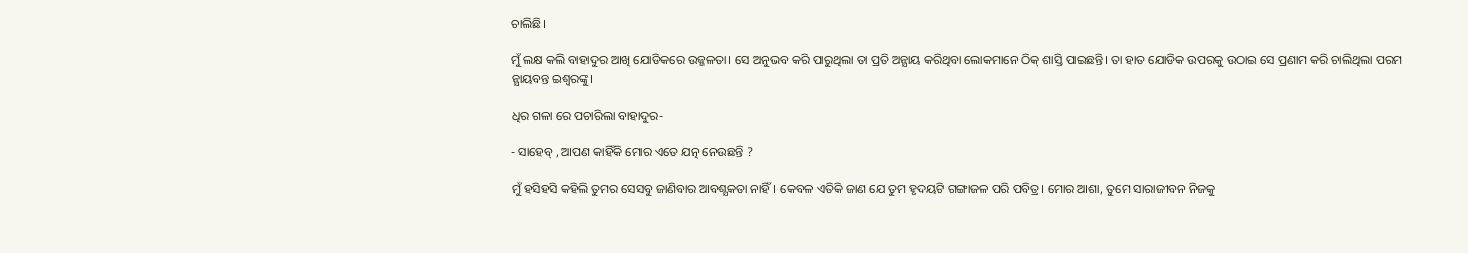ଚାଲିଛି।

ମୁଁ ଲକ୍ଷ କଲି ବାହାଦୁର ଆଖି ଯୋଡିକରେ ଉଜ୍ଜଳତା। ସେ ଅନୁଭବ କରି ପାରୁଥିଲା ତା ପ୍ରତି ଅନ୍ଯାୟ କରିଥିବା ଲୋକମାନେ ଠିକ୍ ଶାସ୍ତି ପାଇଛନ୍ତି। ତା ହାତ ଯୋଡିକ ଉପରକୁ ଉଠାଇ ସେ ପ୍ରଣାମ କରି ଚାଲିଥିଲା ପରମ ନ୍ଯାୟବନ୍ତ ଇଶ୍ବରଙ୍କୁ।

ଧିର ଗଳା ରେ ପଚାରିଲା ବାହାଦୁର-

- ସାହେବ୍ , ଆପଣ କାହିଁକି ମୋର ଏତେ ଯତ୍ନ ନେଉଛନ୍ତି ?

ମୁଁ ହସିହସି କହିଲି ତୁମର ସେସବୁ ଜାଣିବାର ଆବଶ୍ଯକତା ନାହିଁ। କେବଳ ଏତିକି ଜାଣ ଯେ ତୁମ ହୃଦୟଟି ଗଙ୍ଗାଜଳ ପରି ପବିତ୍ର। ମୋର ଆଶା, ତୁମେ ସାରାଜୀବନ ନିଜକୁ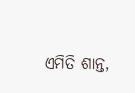ଏମିତି ଶାନ୍ତ,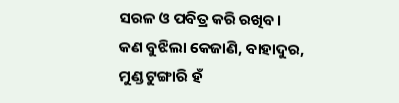ସରଳ ଓ ପବିତ୍ର କରି ରଖିବ। କଣ ବୁଝିଲା କେଜାଣି, ବାହାଦୁର, ମୁଣ୍ଡ ଟୁଙ୍ଗାରି ହଁ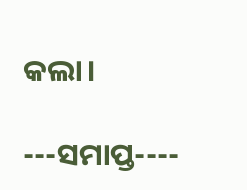କଲା।

---ସମାପ୍ତ----